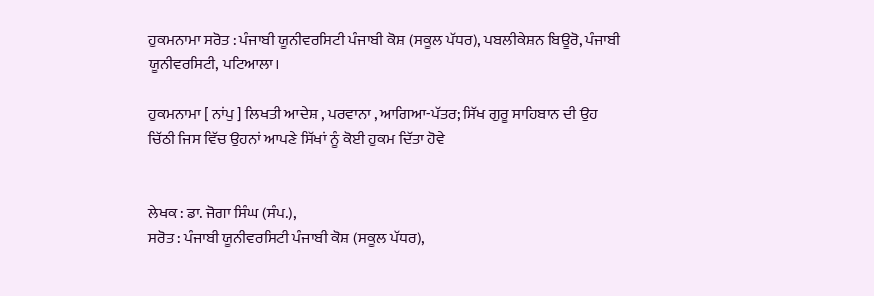ਹੁਕਮਨਾਮਾ ਸਰੋਤ : ਪੰਜਾਬੀ ਯੂਨੀਵਰਸਿਟੀ ਪੰਜਾਬੀ ਕੋਸ਼ (ਸਕੂਲ ਪੱਧਰ), ਪਬਲੀਕੇਸ਼ਨ ਬਿਊਰੋ, ਪੰਜਾਬੀ ਯੂਨੀਵਰਸਿਟੀ, ਪਟਿਆਲਾ।

ਹੁਕਮਨਾਮਾ [ ਨਾਂਪੁ ] ਲਿਖਤੀ ਆਦੇਸ਼ , ਪਰਵਾਨਾ , ਆਗਿਆ-ਪੱਤਰ; ਸਿੱਖ ਗੁਰੂ ਸਾਹਿਬਾਨ ਦੀ ਉਹ ਚਿੱਠੀ ਜਿਸ ਵਿੱਚ ਉਹਨਾਂ ਆਪਣੇ ਸਿੱਖਾਂ ਨੂੰ ਕੋਈ ਹੁਕਮ ਦਿੱਤਾ ਹੋਵੇ


ਲੇਖਕ : ਡਾ. ਜੋਗਾ ਸਿੰਘ (ਸੰਪ.),
ਸਰੋਤ : ਪੰਜਾਬੀ ਯੂਨੀਵਰਸਿਟੀ ਪੰਜਾਬੀ ਕੋਸ਼ (ਸਕੂਲ ਪੱਧਰ),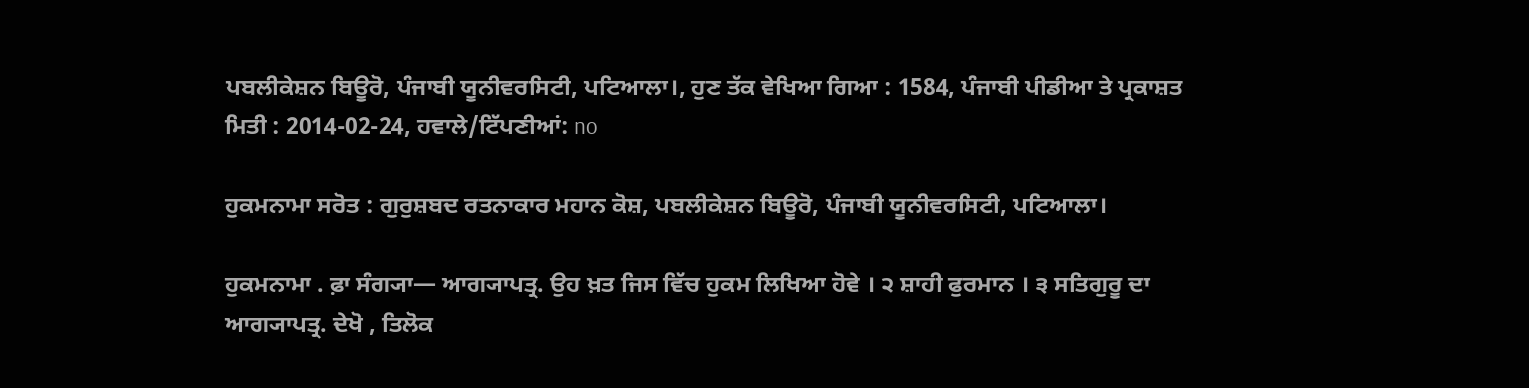ਪਬਲੀਕੇਸ਼ਨ ਬਿਊਰੋ, ਪੰਜਾਬੀ ਯੂਨੀਵਰਸਿਟੀ, ਪਟਿਆਲਾ।, ਹੁਣ ਤੱਕ ਵੇਖਿਆ ਗਿਆ : 1584, ਪੰਜਾਬੀ ਪੀਡੀਆ ਤੇ ਪ੍ਰਕਾਸ਼ਤ ਮਿਤੀ : 2014-02-24, ਹਵਾਲੇ/ਟਿੱਪਣੀਆਂ: no

ਹੁਕਮਨਾਮਾ ਸਰੋਤ : ਗੁਰੁਸ਼ਬਦ ਰਤਨਾਕਾਰ ਮਹਾਨ ਕੋਸ਼, ਪਬਲੀਕੇਸ਼ਨ ਬਿਊਰੋ, ਪੰਜਾਬੀ ਯੂਨੀਵਰਸਿਟੀ, ਪਟਿਆਲਾ।

ਹੁਕਮਨਾਮਾ . ਫ਼ਾ ਸੰਗ੍ਯਾ— ਆਗ੍ਯਾਪਤ੍ਰ. ਉਹ ਖ਼ਤ ਜਿਸ ਵਿੱਚ ਹੁਕਮ ਲਿਖਿਆ ਹੋਵੇ । ੨ ਸ਼ਾਹੀ ਫੁਰਮਾਨ । ੩ ਸਤਿਗੁਰੂ ਦਾ ਆਗ੍ਯਾਪਤ੍ਰ. ਦੇਖੋ , ਤਿਲੋਕ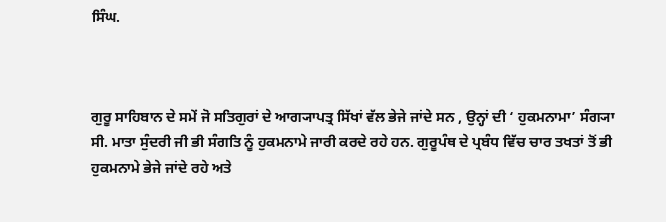ਸਿੰਘ.



ਗੁਰੂ ਸਾਹਿਬਾਨ ਦੇ ਸਮੇਂ ਜੋ ਸਤਿਗੁਰਾਂ ਦੇ ਆਗ੍ਯਾਪਤ੍ਰ ਸਿੱਖਾਂ ਵੱਲ ਭੇਜੇ ਜਾਂਦੇ ਸਨ , ਉਨ੍ਹਾਂ ਦੀ ‘ ਹੁਕਮਨਾਮਾ’ ਸੰਗ੍ਯਾ ਸੀ. ਮਾਤਾ ਸੁੰਦਰੀ ਜੀ ਭੀ ਸੰਗਤਿ ਨੂੰ ਹੁਕਮਨਾਮੇ ਜਾਰੀ ਕਰਦੇ ਰਹੇ ਹਨ. ਗੁਰੂਪੰਥ ਦੇ ਪ੍ਰਬੰਧ ਵਿੱਚ ਚਾਰ ਤਖਤਾਂ ਤੋਂ ਭੀ ਹੁਕਮਨਾਮੇ ਭੇਜੇ ਜਾਂਦੇ ਰਹੇ ਅਤੇ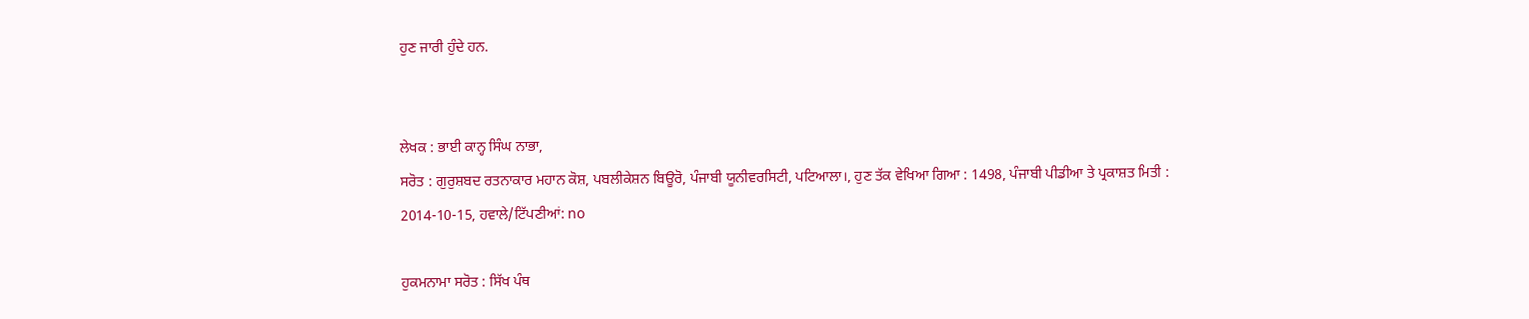ਹੁਣ ਜਾਰੀ ਹੁੰਦੇ ਹਨ.


ਲੇਖਕ : ਭਾਈ ਕਾਨ੍ਹ ਸਿੰਘ ਨਾਭਾ,
ਸਰੋਤ : ਗੁਰੁਸ਼ਬਦ ਰਤਨਾਕਾਰ ਮਹਾਨ ਕੋਸ਼, ਪਬਲੀਕੇਸ਼ਨ ਬਿਊਰੋ, ਪੰਜਾਬੀ ਯੂਨੀਵਰਸਿਟੀ, ਪਟਿਆਲਾ।, ਹੁਣ ਤੱਕ ਵੇਖਿਆ ਗਿਆ : 1498, ਪੰਜਾਬੀ ਪੀਡੀਆ ਤੇ ਪ੍ਰਕਾਸ਼ਤ ਮਿਤੀ : 2014-10-15, ਹਵਾਲੇ/ਟਿੱਪਣੀਆਂ: no

ਹੁਕਮਨਾਮਾ ਸਰੋਤ : ਸਿੱਖ ਪੰਥ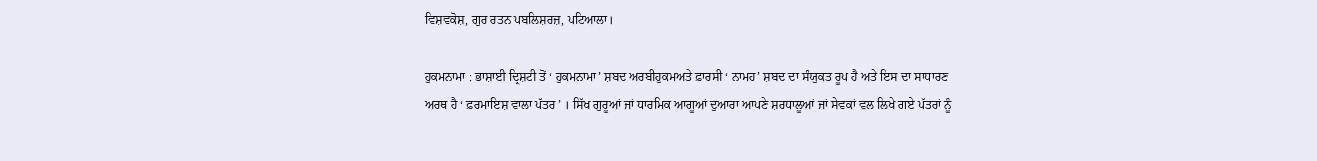ਵਿਸ਼ਵਕੋਸ਼, ਗੁਰ ਰਤਨ ਪਬਲਿਸ਼ਰਜ਼, ਪਟਿਆਲਾ।

ਹੁਕਮਨਾਮਾ : ਭਾਸ਼ਾਈ ਦ੍ਰਿਸ਼ਟੀ ਤੋਂ ‘ ਹੁਕਮਨਾਮਾ’ ਸ਼ਬਦ ਅਰਬੀਹੁਕਮਅਤੇ ਫ਼ਾਰਸੀ ‘ ਨਾਮਹ’ ਸ਼ਬਦ ਦਾ ਸੰਯੁਕਤ ਰੂਪ ਹੈ ਅਤੇ ਇਸ ਦਾ ਸਾਧਾਰਣ ਅਰਥ ਹੈ ‘ ਫ਼ਰਮਾਇਸ਼ ਵਾਲਾ ਪੱਤਰ ’ । ਸਿੱਖ ਗੁਰੂਆਂ ਜਾਂ ਧਾਰਮਿਕ ਆਗੂਆਂ ਦੁਆਰਾ ਆਪਣੇ ਸ਼ਰਧਾਲੂਆਂ ਜਾਂ ਸੇਵਕਾਂ ਵਲ ਲਿਖੇ ਗਏ ਪੱਤਰਾਂ ਨੂੰ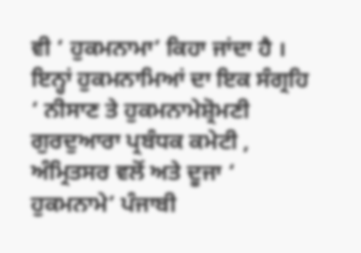ਵੀ ‘ ਹੁਕਮਨਾਮਾ’ ਕਿਹਾ ਜਾਂਦਾ ਹੈ । ਇਨ੍ਹਾਂ ਹੁਕਮਨਾਮਿਆਂ ਦਾ ਇਕ ਸੰਗ੍ਰਹਿ ‘ ਨੀਸਾਣ ਤੇ ਹੁਕਮਨਾਮੇਸ਼੍ਰੋਮਣੀ ਗੁਰਦੁਆਰਾ ਪ੍ਰਬੰਧਕ ਕਮੇਟੀ , ਅੰਮ੍ਰਿਤਸਰ ਵਲੋਂ ਅਤੇ ਦੂਜਾ ‘ ਹੁਕਮਨਾਮੇ’ ਪੰਜਾਬੀ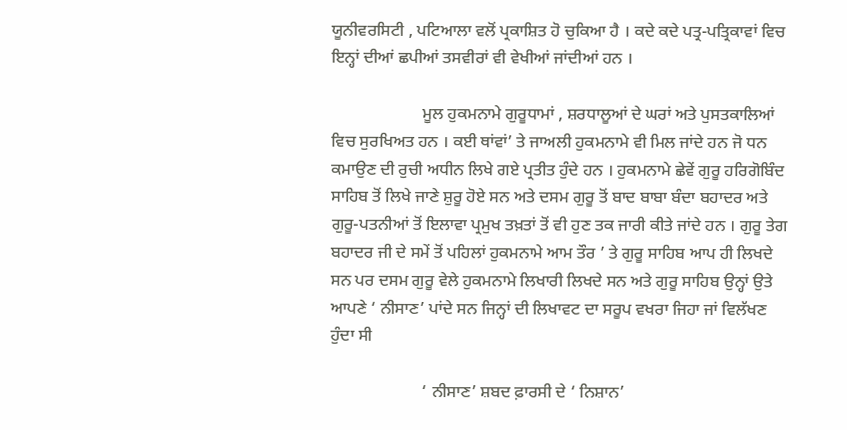ਯੂਨੀਵਰਸਿਟੀ , ਪਟਿਆਲਾ ਵਲੋਂ ਪ੍ਰਕਾਸ਼ਿਤ ਹੋ ਚੁਕਿਆ ਹੈ । ਕਦੇ ਕਦੇ ਪਤ੍ਰ-ਪਤ੍ਰਿਕਾਵਾਂ ਵਿਚ ਇਨ੍ਹਾਂ ਦੀਆਂ ਛਪੀਆਂ ਤਸਵੀਰਾਂ ਵੀ ਵੇਖੀਆਂ ਜਾਂਦੀਆਂ ਹਨ ।

                      ਮੂਲ ਹੁਕਮਨਾਮੇ ਗੁਰੂਧਾਮਾਂ , ਸ਼ਰਧਾਲੂਆਂ ਦੇ ਘਰਾਂ ਅਤੇ ਪੁਸਤਕਾਲਿਆਂ ਵਿਚ ਸੁਰਖਿਅਤ ਹਨ । ਕਈ ਥਾਂਵਾਂ’ ਤੇ ਜਾਅਲੀ ਹੁਕਮਨਾਮੇ ਵੀ ਮਿਲ ਜਾਂਦੇ ਹਨ ਜੋ ਧਨ ਕਮਾਉਣ ਦੀ ਰੁਚੀ ਅਧੀਨ ਲਿਖੇ ਗਏ ਪ੍ਰਤੀਤ ਹੁੰਦੇ ਹਨ । ਹੁਕਮਨਾਮੇ ਛੇਵੇਂ ਗੁਰੂ ਹਰਿਗੋਬਿੰਦ ਸਾਹਿਬ ਤੋਂ ਲਿਖੇ ਜਾਣੇ ਸ਼ੁਰੂ ਹੋਏ ਸਨ ਅਤੇ ਦਸਮ ਗੁਰੂ ਤੋਂ ਬਾਦ ਬਾਬਾ ਬੰਦਾ ਬਹਾਦਰ ਅਤੇ ਗੁਰੂ-ਪਤਨੀਆਂ ਤੋਂ ਇਲਾਵਾ ਪ੍ਰਮੁਖ ਤਖ਼ਤਾਂ ਤੋਂ ਵੀ ਹੁਣ ਤਕ ਜਾਰੀ ਕੀਤੇ ਜਾਂਦੇ ਹਨ । ਗੁਰੂ ਤੇਗ ਬਹਾਦਰ ਜੀ ਦੇ ਸਮੇਂ ਤੋਂ ਪਹਿਲਾਂ ਹੁਕਮਨਾਮੇ ਆਮ ਤੌਰ ’ ਤੇ ਗੁਰੂ ਸਾਹਿਬ ਆਪ ਹੀ ਲਿਖਦੇ ਸਨ ਪਰ ਦਸਮ ਗੁਰੂ ਵੇਲੇ ਹੁਕਮਨਾਮੇ ਲਿਖਾਰੀ ਲਿਖਦੇ ਸਨ ਅਤੇ ਗੁਰੂ ਸਾਹਿਬ ਉਨ੍ਹਾਂ ਉਤੇ ਆਪਣੇ ‘ ਨੀਸਾਣ’ ਪਾਂਦੇ ਸਨ ਜਿਨ੍ਹਾਂ ਦੀ ਲਿਖਾਵਟ ਦਾ ਸਰੂਪ ਵਖਰਾ ਜਿਹਾ ਜਾਂ ਵਿਲੱਖਣ ਹੁੰਦਾ ਸੀ

                      ‘ ਨੀਸਾਣ’ ਸ਼ਬਦ ਫ਼ਾਰਸੀ ਦੇ ‘ ਨਿਸ਼ਾਨ’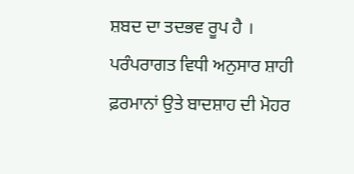ਸ਼ਬਦ ਦਾ ਤਦਭਵ ਰੂਪ ਹੈ । ਪਰੰਪਰਾਗਤ ਵਿਧੀ ਅਨੁਸਾਰ ਸ਼ਾਹੀ ਫ਼ਰਮਾਨਾਂ ਉਤੇ ਬਾਦਸ਼ਾਹ ਦੀ ਮੋਹਰ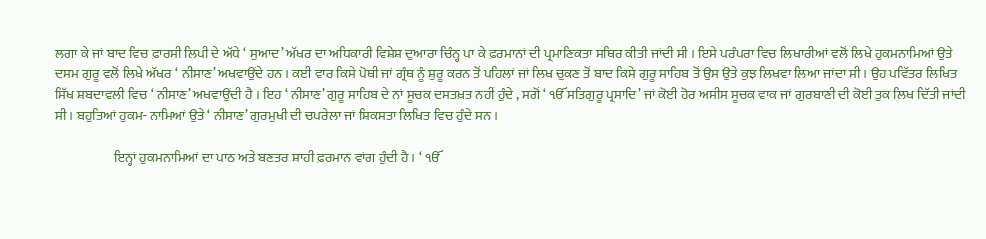ਲਗਾ ਕੇ ਜਾਂ ਬਾਦ ਵਿਚ ਫ਼ਾਰਸੀ ਲਿਪੀ ਦੇ ਅੱਧੇ ‘ ਸੁਆਦ’ ਅੱਖਰ ਦਾ ਅਧਿਕਾਰੀ ਵਿਸ਼ੇਸ਼ ਦੁਆਰਾ ਚਿੰਨ੍ਹ ਪਾ ਕੇ ਫ਼ਰਮਾਨਾਂ ਦੀ ਪ੍ਰਮਾਣਿਕਤਾ ਸਥਿਰ ਕੀਤੀ ਜਾਂਦੀ ਸੀ । ਇਸੇ ਪਰੰਪਰਾ ਵਿਚ ਲਿਖਾਰੀਆਂ ਵਲੋਂ ਲਿਖੇ ਹੁਕਮਨਾਮਿਆਂ ਉਤੇ ਦਸਮ ਗੁਰੂ ਵਲੋਂ ਲਿਖੇ ਅੱਖਰ ‘ ਨੀਸਾਣ’ ਅਖਵਾਉਂਦੇ ਹਨ । ਕਈ ਵਾਰ ਕਿਸੇ ਪੋਥੀ ਜਾਂ ਗ੍ਰੰਥ ਨੂੰ ਸ਼ੁਰੂ ਕਰਨ ਤੋਂ ਪਹਿਲਾਂ ਜਾਂ ਲਿਖ ਚੁਕਣ ਤੋਂ ਬਾਦ ਕਿਸੇ ਗੁਰੂ ਸਾਹਿਬ ਤੋਂ ਉਸ ਉਤੇ ਕੁਝ ਲਿਖਵਾ ਲਿਆ ਜਾਂਦਾ ਸੀ । ਉਹ ਪਵਿੱਤਰ ਲਿਖਿਤ ਸਿੱਖ ਸ਼ਬਦਾਵਲੀ ਵਿਚ ‘ ਨੀਸਾਣ’ ਅਖਵਾਉਂਦੀ ਹੈ । ਇਹ ‘ ਨੀਸਾਣ’ ਗੁਰੂ ਸਾਹਿਬ ਦੇ ਨਾਂ ਸੂਚਕ ਦਸਤਖ਼ਤ ਨਹੀਂ ਹੁੰਦੇ , ਸਗੋਂ ‘ ੴ ਸਤਿਗੁਰੂ ਪ੍ਰਸਾਦਿ’ ਜਾਂ ਕੋਈ ਹੋਰ ਅਸੀਸ ਸੂਚਕ ਵਾਕ ਜਾਂ ਗੁਰਬਾਣੀ ਦੀ ਕੋਈ ਤੁਕ ਲਿਖ ਦਿੱਤੀ ਜਾਂਦੀ ਸੀ । ਬਹੁਤਿਆਂ ਹੁਕਮ- ਨਾਮਿਆਂ ਉਤੇ ‘ ਨੀਸਾਣ’ ਗੁਰਮੁਖੀ ਦੀ ਚਪਰੇਲਾ ਜਾਂ ਸ਼ਿਕਸਤਾ ਲਿਖਿਤ ਵਿਚ ਹੁੰਦੇ ਸਨ ।

                      ਇਨ੍ਹਾਂ ਹੁਕਮਨਾਮਿਆਂ ਦਾ ਪਾਠ ਅਤੇ ਬਣਤਰ ਸ਼ਾਹੀ ਫ਼ਰਮਾਨ ਵਾਂਗ ਹੁੰਦੀ ਹੈ । ‘ ੴ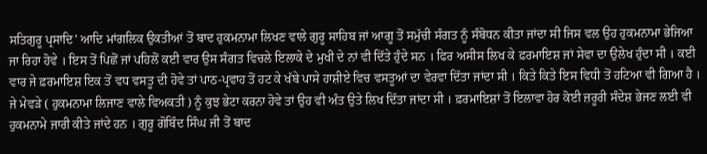ਸਤਿਗੁਰੂ ਪ੍ਰਸਾਦਿ’ ਆਦਿ ਮਾਂਗਲਿਕ ਉਕਤੀਆਂ ਤੋਂ ਬਾਦ ਹੁਕਮਨਾਮਾ ਲਿਖਣ ਵਾਲੇ ਗੁਰੂ ਸਾਹਿਬ ਜਾਂ ਆਗੂ ਤੋਂ ਸਮੁੱਚੀ ਸੰਗਤ ਨੂੰ ਸੰਬੋਧਨ ਕੀਤਾ ਜਾਂਦਾ ਸੀ ਜਿਸ ਵਲ ਉਹ ਹੁਕਮਨਾਮਾ ਭੇਜਿਆ ਜਾ ਰਿਹਾ ਹੋਵੇ । ਇਸ ਤੋਂ ਪਿਛੋਂ ਜਾਂ ਪਹਿਲੋਂ ਕਈ ਵਾਰ ਉਸ ਸੰਗਤ ਵਿਚਲੇ ਇਲਾਕੇ ਦੇ ਮੁਖੀ ਦੇ ਨਾਂ ਵੀ ਦਿੱਤੇ ਹੁੰਦੇ ਸਨ । ਫਿਰ ਅਸੀਸ ਲਿਖ ਕੇ ਫ਼ਰਮਾਇਸ਼ ਜਾਂ ਸੇਵਾ ਦਾ ਉਲੇਖ ਹੁੰਦਾ ਸੀ । ਕਈ ਵਾਰ ਜੇ ਫ਼ਰਮਾਇਸ਼ ਇਕ ਤੋਂ ਵਧ ਵਸਤੂ ਦੀ ਹੋਵੇ ਤਾਂ ਪਾਠ-ਪ੍ਰਵਾਹ ਤੋਂ ਹਟ ਕੇ ਖੱਬੇ ਪਾਸੇ ਹਾਸ਼ੀਏ ਵਿਚ ਵਸਤੂਆਂ ਦਾ ਵੇਰਵਾ ਦਿੱਤਾ ਜਾਂਦਾ ਸੀ । ਕਿਤੇ ਕਿਤੇ ਇਸ ਵਿਧੀ ਤੋਂ ਹਟਿਆ ਵੀ ਗਿਆ ਹੈ । ਜੇ ਮੇਵੜੇ ( ਹੁਕਮਨਾਮਾ ਲਿਜਾਣ ਵਾਲੇ ਵਿਅਕਤੀ ) ਨੂੰ ਕੁਝ ਭੇਟਾ ਕਰਨਾ ਹੋਵੇ ਤਾਂ ਉਹ ਵੀ ਅੰਤ ਉਤੇ ਲਿਖ ਦਿੱਤਾ ਜਾਂਦਾ ਸੀ । ਫ਼ਰਮਾਇਸ਼ਾਂ ਤੋਂ ਇਲਾਵਾ ਹੋਰ ਕੋਈ ਜ਼ਰੂਰੀ ਸੰਦੇਸ਼ ਭੇਜਣ ਲਈ ਵੀ ਹੁਕਮਨਾਮੇ ਜਾਰੀ ਕੀਤੇ ਜਾਂਦੇ ਹਨ । ਗੁਰੂ ਗੋਬਿੰਦ ਸਿੰਘ ਜੀ ਤੋਂ ਬਾਦ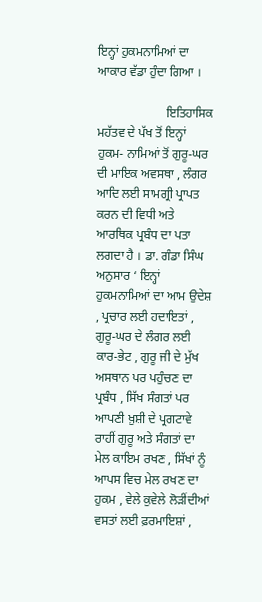ਇਨ੍ਹਾਂ ਹੁਕਮਨਾਮਿਆਂ ਦਾ ਆਕਾਰ ਵੱਡਾ ਹੁੰਦਾ ਗਿਆ ।

                      ਇਤਿਹਾਸਿਕ ਮਹੱਤਵ ਦੇ ਪੱਖ ਤੋਂ ਇਨ੍ਹਾਂ ਹੁਕਮ- ਨਾਮਿਆਂ ਤੋਂ ਗੁਰੂ-ਘਰ ਦੀ ਮਾਇਕ ਅਵਸਥਾ , ਲੰਗਰ ਆਦਿ ਲਈ ਸਾਮਗ੍ਰੀ ਪ੍ਰਾਪਤ ਕਰਨ ਦੀ ਵਿਧੀ ਅਤੇ ਆਰਥਿਕ ਪ੍ਰਬੰਧ ਦਾ ਪਤਾ ਲਗਦਾ ਹੈ । ਡਾ. ਗੰਡਾ ਸਿੰਘ ਅਨੁਸਾਰ ‘ ਇਨ੍ਹਾਂ ਹੁਕਮਨਾਮਿਆਂ ਦਾ ਆਮ ਉਦੇਸ਼ , ਪ੍ਰਚਾਰ ਲਈ ਹਦਾਇਤਾਂ , ਗੁਰੂ-ਘਰ ਦੇ ਲੰਗਰ ਲਈ ਕਾਰ-ਭੇਟ , ਗੁਰੂ ਜੀ ਦੇ ਮੁੱਖ ਅਸਥਾਨ ਪਰ ਪਹੁੰਚਣ ਦਾ ਪ੍ਰਬੰਧ , ਸਿੱਖ ਸੰਗਤਾਂ ਪਰ ਆਪਣੀ ਖ਼ੁਸ਼ੀ ਦੇ ਪ੍ਰਗਟਾਵੇ ਰਾਹੀਂ ਗੁਰੂ ਅਤੇ ਸੰਗਤਾਂ ਦਾ ਮੇਲ ਕਾਇਮ ਰਖਣ , ਸਿੱਖਾਂ ਨੂੰ ਆਪਸ ਵਿਚ ਮੇਲ ਰਖਣ ਦਾ ਹੁਕਮ , ਵੇਲੇ ਕੁਵੇਲੇ ਲੋੜੀਂਦੀਆਂ ਵਸਤਾਂ ਲਈ ਫ਼ਰਮਾਇਸ਼ਾਂ ,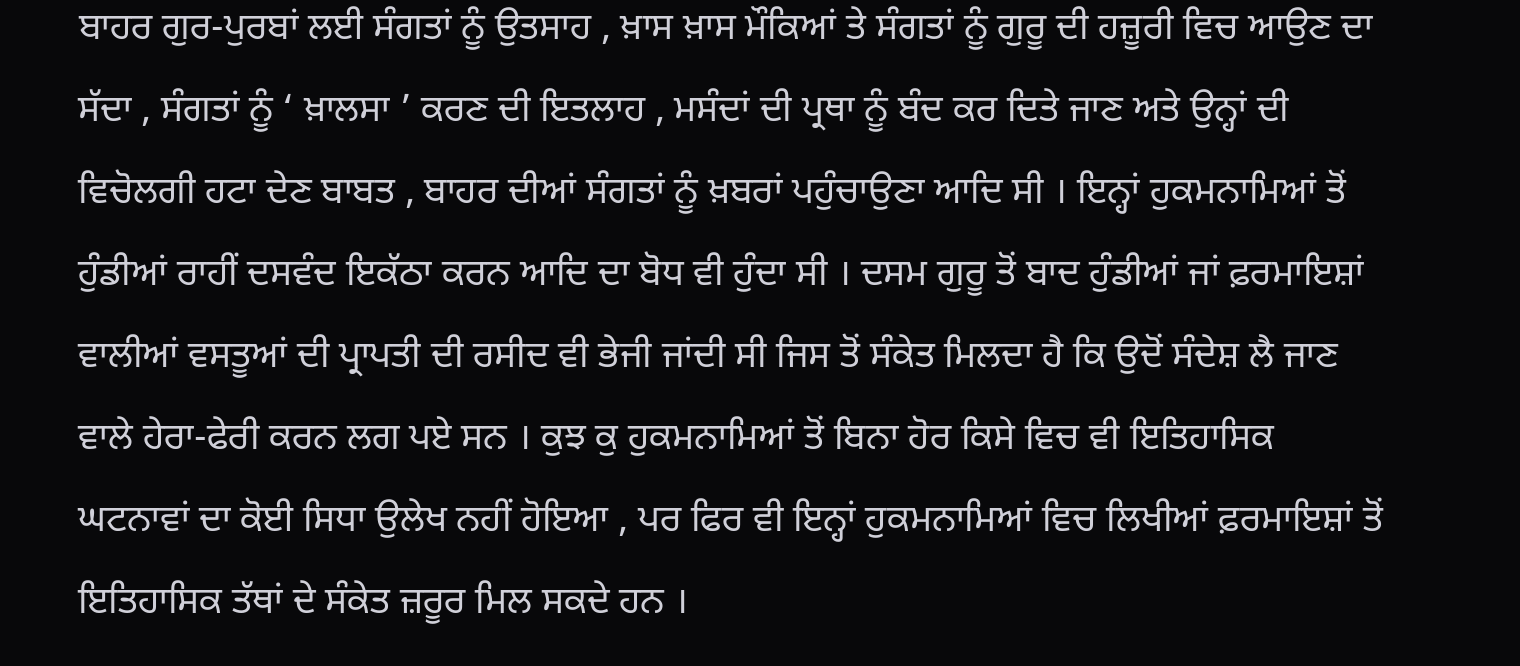ਬਾਹਰ ਗੁਰ-ਪੁਰਬਾਂ ਲਈ ਸੰਗਤਾਂ ਨੂੰ ਉਤਸਾਹ , ਖ਼ਾਸ ਖ਼ਾਸ ਮੌਕਿਆਂ ਤੇ ਸੰਗਤਾਂ ਨੂੰ ਗੁਰੂ ਦੀ ਹਜ਼ੂਰੀ ਵਿਚ ਆਉਣ ਦਾ ਸੱਦਾ , ਸੰਗਤਾਂ ਨੂੰ ‘ ਖ਼ਾਲਸਾ ’ ਕਰਣ ਦੀ ਇਤਲਾਹ , ਮਸੰਦਾਂ ਦੀ ਪ੍ਰਥਾ ਨੂੰ ਬੰਦ ਕਰ ਦਿਤੇ ਜਾਣ ਅਤੇ ਉਨ੍ਹਾਂ ਦੀ ਵਿਚੋਲਗੀ ਹਟਾ ਦੇਣ ਬਾਬਤ , ਬਾਹਰ ਦੀਆਂ ਸੰਗਤਾਂ ਨੂੰ ਖ਼ਬਰਾਂ ਪਹੁੰਚਾਉਣਾ ਆਦਿ ਸੀ । ਇਨ੍ਹਾਂ ਹੁਕਮਨਾਮਿਆਂ ਤੋਂ ਹੁੰਡੀਆਂ ਰਾਹੀਂ ਦਸਵੰਦ ਇਕੱਠਾ ਕਰਨ ਆਦਿ ਦਾ ਬੋਧ ਵੀ ਹੁੰਦਾ ਸੀ । ਦਸਮ ਗੁਰੂ ਤੋਂ ਬਾਦ ਹੁੰਡੀਆਂ ਜਾਂ ਫ਼ਰਮਾਇਸ਼ਾਂ ਵਾਲੀਆਂ ਵਸਤੂਆਂ ਦੀ ਪ੍ਰਾਪਤੀ ਦੀ ਰਸੀਦ ਵੀ ਭੇਜੀ ਜਾਂਦੀ ਸੀ ਜਿਸ ਤੋਂ ਸੰਕੇਤ ਮਿਲਦਾ ਹੈ ਕਿ ਉਦੋਂ ਸੰਦੇਸ਼ ਲੈ ਜਾਣ ਵਾਲੇ ਹੇਰਾ-ਫੇਰੀ ਕਰਨ ਲਗ ਪਏ ਸਨ । ਕੁਝ ਕੁ ਹੁਕਮਨਾਮਿਆਂ ਤੋਂ ਬਿਨਾ ਹੋਰ ਕਿਸੇ ਵਿਚ ਵੀ ਇਤਿਹਾਸਿਕ ਘਟਨਾਵਾਂ ਦਾ ਕੋਈ ਸਿਧਾ ਉਲੇਖ ਨਹੀਂ ਹੋਇਆ , ਪਰ ਫਿਰ ਵੀ ਇਨ੍ਹਾਂ ਹੁਕਮਨਾਮਿਆਂ ਵਿਚ ਲਿਖੀਆਂ ਫ਼ਰਮਾਇਸ਼ਾਂ ਤੋਂ ਇਤਿਹਾਸਿਕ ਤੱਥਾਂ ਦੇ ਸੰਕੇਤ ਜ਼ਰੂਰ ਮਿਲ ਸਕਦੇ ਹਨ ।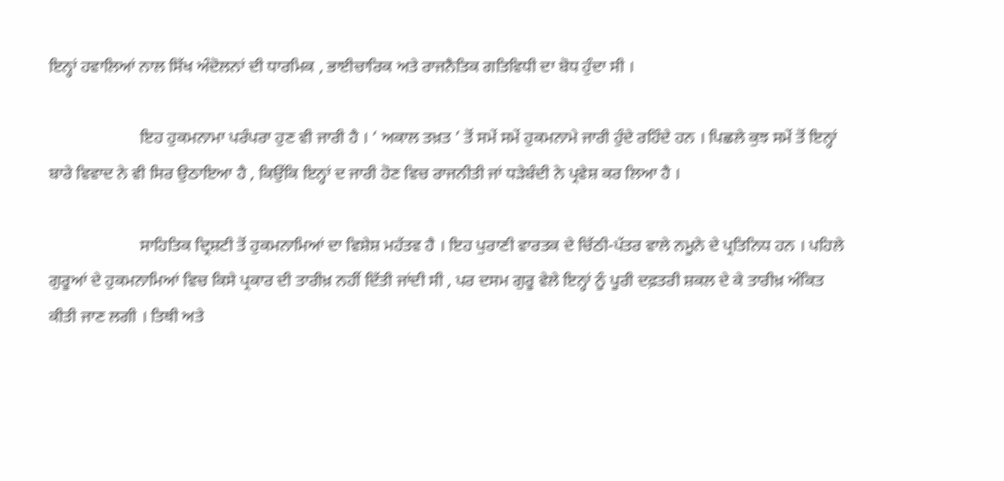ਇਨ੍ਹਾਂ ਹਵਾਲਿਆਂ ਨਾਲ ਸਿੱਖ ਅੰਦੋਲਨਾਂ ਦੀ ਧਾਰਮਿਕ , ਭਾਈਚਾਰਿਕ ਅਤੇ ਰਾਜਨੈਤਿਕ ਗਤਿਵਿਧੀ ਦਾ ਬੋਧ ਹੁੰਦਾ ਸੀ ।

                      ਇਹ ਹੁਕਮਨਾਮਾ ਪਰੰਪਰਾ ਹੁਣ ਵੀ ਜਾਰੀ ਹੈ । ‘ ਅਕਾਲ ਤਖ਼ਤ ’ ਤੋਂ ਸਮੇਂ ਸਮੇਂ ਹੁਕਮਨਾਮੇ ਜਾਰੀ ਹੁੰਦੇ ਰਹਿੰਦੇ ਹਨ । ਪਿਛਲੇ ਕੁਝ ਸਮੇਂ ਤੋਂ ਇਨ੍ਹਾਂ ਬਾਰੇ ਵਿਵਾਦ ਨੇ ਵੀ ਸਿਰ ਉਠਾਇਆ ਹੈ , ਕਿਉਂਕਿ ਇਨ੍ਹਾਂ ਦ ਜਾਰੀ ਹੋਣ ਵਿਚ ਰਾਜਨੀਤੀ ਜਾਂ ਧੜੇਬੰਦੀ ਨੇ ਪ੍ਰਵੇਸ਼ ਕਰ ਲਿਆ ਹੈ ।

                      ਸਾਹਿਤਿਕ ਦ੍ਰਿਸ਼ਟੀ ਤੋਂ ਹੁਕਮਨਾਮਿਆਂ ਦਾ ਵਿਸ਼ੇਸ਼ ਮਹੱਤਵ ਹੈ । ਇਹ ਪੁਰਾਣੀ ਵਾਰਤਕ ਦੇ ਚਿੱਠੀ-ਪੱਤਰ ਵਾਲੇ ਨਮੂਨੇ ਦੇ ਪ੍ਰਤਿਨਿਧ ਹਨ । ਪਹਿਲੇ ਗੁਰੂਆਂ ਦੇ ਹੁਕਮਨਾਮਿਆਂ ਵਿਚ ਕਿਸੇ ਪ੍ਰਕਾਰ ਦੀ ਤਾਰੀਖ਼ ਨਹੀਂ ਦਿੱਤੀ ਜਾਂਦੀ ਸੀ , ਪਰ ਦਸਮ ਗੁਰੂ ਵੇਲੇ ਇਨ੍ਹਾਂ ਨੂੰ ਪੂਰੀ ਦਫ਼ਤਰੀ ਸ਼ਕਲ ਦੇ ਕੇ ਤਾਰੀਖ਼ ਅੰਕਿਤ ਕੀਤੀ ਜਾਣ ਲਗੀ । ਤਿਥੀ ਅਤੇ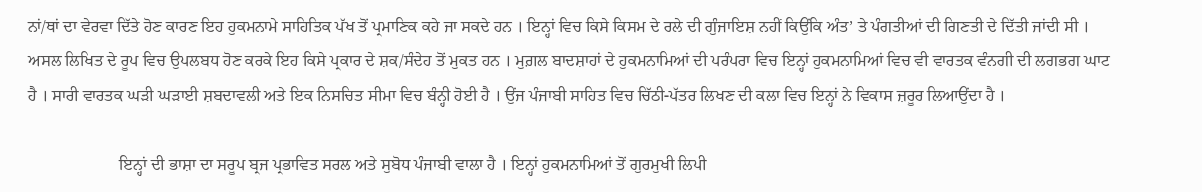ਨਾਂ/ਥਾਂ ਦਾ ਵੇਰਵਾ ਦਿੱਤੇ ਹੋਣ ਕਾਰਣ ਇਹ ਹੁਕਮਨਾਮੇ ਸਾਹਿਤਿਕ ਪੱਖ ਤੋਂ ਪ੍ਰਮਾਣਿਕ ਕਹੇ ਜਾ ਸਕਦੇ ਹਨ । ਇਨ੍ਹਾਂ ਵਿਚ ਕਿਸੇ ਕਿਸਮ ਦੇ ਰਲੇ ਦੀ ਗੁੰਜਾਇਸ਼ ਨਹੀਂ ਕਿਉਂਕਿ ਅੰਤ’ ਤੇ ਪੰਗਤੀਆਂ ਦੀ ਗਿਣਤੀ ਦੇ ਦਿੱਤੀ ਜਾਂਦੀ ਸੀ । ਅਸਲ ਲਿਖਿਤ ਦੇ ਰੂਪ ਵਿਚ ਉਪਲਬਧ ਹੋਣ ਕਰਕੇ ਇਹ ਕਿਸੇ ਪ੍ਰਕਾਰ ਦੇ ਸ਼ਕ/ਸੰਦੇਹ ਤੋਂ ਮੁਕਤ ਹਨ । ਮੁਗ਼ਲ ਬਾਦਸ਼ਾਹਾਂ ਦੇ ਹੁਕਮਨਾਮਿਆਂ ਦੀ ਪਰੰਪਰਾ ਵਿਚ ਇਨ੍ਹਾਂ ਹੁਕਮਨਾਮਿਆਂ ਵਿਚ ਵੀ ਵਾਰਤਕ ਵੰਨਗੀ ਦੀ ਲਗਭਗ ਘਾਟ ਹੈ । ਸਾਰੀ ਵਾਰਤਕ ਘੜੀ ਘੜਾਈ ਸ਼ਬਦਾਵਲੀ ਅਤੇ ਇਕ ਨਿਸਚਿਤ ਸੀਮਾ ਵਿਚ ਬੰਨ੍ਹੀ ਹੋਈ ਹੈ । ਉਂਜ ਪੰਜਾਬੀ ਸਾਹਿਤ ਵਿਚ ਚਿੱਠੀ-ਪੱਤਰ ਲਿਖਣ ਦੀ ਕਲਾ ਵਿਚ ਇਨ੍ਹਾਂ ਨੇ ਵਿਕਾਸ ਜ਼ਰੂਰ ਲਿਆਉਂਦਾ ਹੈ ।

                      ਇਨ੍ਹਾਂ ਦੀ ਭਾਸ਼ਾ ਦਾ ਸਰੂਪ ਬ੍ਰਜ ਪ੍ਰਭਾਵਿਤ ਸਰਲ ਅਤੇ ਸੁਬੋਧ ਪੰਜਾਬੀ ਵਾਲਾ ਹੈ । ਇਨ੍ਹਾਂ ਹੁਕਮਨਾਮਿਆਂ ਤੋਂ ਗੁਰਮੁਖੀ ਲਿਪੀ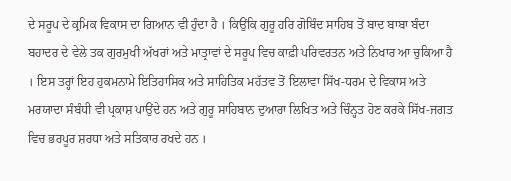ਦੇ ਸਰੂਪ ਦੇ ਕ੍ਰਮਿਕ ਵਿਕਾਸ ਦਾ ਗਿਆਨ ਵੀ ਹੁੰਦਾ ਹੈ । ਕਿਉਂਕਿ ਗੁਰੂ ਹਰਿ ਗੋਬਿੰਦ ਸਾਹਿਬ ਤੋਂ ਬਾਦ ਬਾਬਾ ਬੰਦਾ ਬਹਾਦਰ ਦੇ ਵੇਲੇ ਤਕ ਗੁਰਮੁਖੀ ਅੱਖਰਾਂ ਅਤੇ ਮਾਤ੍ਰਾਵਾਂ ਦੇ ਸਰੂਪ ਵਿਚ ਕਾਫ਼ੀ ਪਰਿਵਰਤਨ ਅਤੇ ਨਿਖਾਰ ਆ ਚੁਕਿਆ ਹੈ । ਇਸ ਤਰ੍ਹਾਂ ਇਹ ਹੁਕਮਨਾਮੇ ਇਤਿਹਾਸਿਕ ਅਤੇ ਸਾਹਿਤਿਕ ਮਹੱਤਵ ਤੋਂ ਇਲਾਵਾ ਸਿੱਖ-ਧਰਮ ਦੇ ਵਿਕਾਸ ਅਤੇ ਮਰਯਾਦਾ ਸੰਬੰਧੀ ਵੀ ਪ੍ਰਕਾਸ਼ ਪਾਉਂਦੇ ਹਨ ਅਤੇ ਗੁਰੂ ਸਾਹਿਬਾਨ ਦੁਆਰਾ ਲਿਖਿਤ ਅਤੇ ਚਿੰਨ੍ਹਤ ਹੋਣ ਕਰਕੇ ਸਿੱਖ-ਜਗਤ ਵਿਚ ਭਰਪੂਰ ਸ਼ਰਧਾ ਅਤੇ ਸਤਿਕਾਰ ਰਖਦੇ ਹਨ ।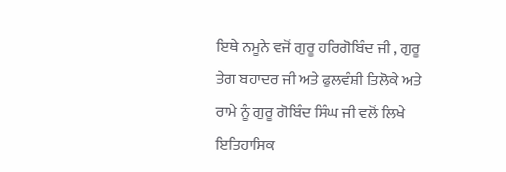ਇਥੇ ਨਮੂਨੇ ਵਜੋਂ ਗੁਰੂ ਹਰਿਗੋਬਿੰਦ ਜੀ , ਗੁਰੂ ਤੇਗ ਬਹਾਦਰ ਜੀ ਅਤੇ ਫੁਲਵੰਸ਼ੀ ਤਿਲੋਕੇ ਅਤੇ ਰਾਮੇ ਨੂੰ ਗੁਰੂ ਗੋਬਿੰਦ ਸਿੰਘ ਜੀ ਵਲੋਂ ਲਿਖੇ ਇਤਿਹਾਸਿਕ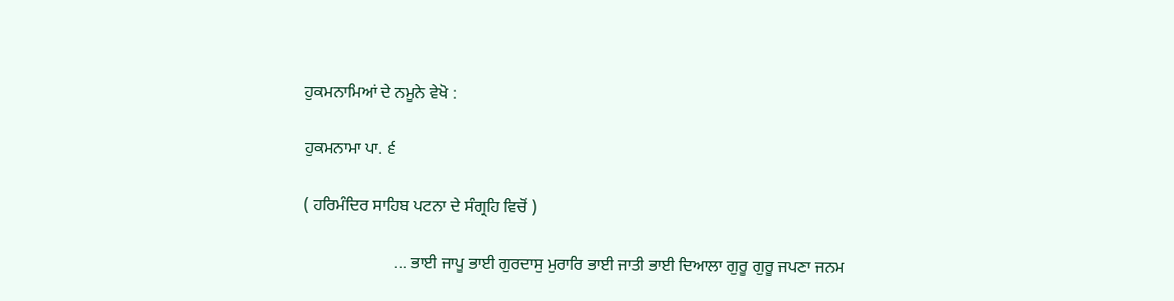ਹੁਕਮਨਾਮਿਆਂ ਦੇ ਨਮੂਨੇ ਵੇਖੋ :

ਹੁਕਮਨਾਮਾ ਪਾ. ੬

( ਹਰਿਮੰਦਿਰ ਸਾਹਿਬ ਪਟਨਾ ਦੇ ਸੰਗ੍ਰਹਿ ਵਿਚੋਂ )

                      ... ਭਾਈ ਜਾਪੂ ਭਾਈ ਗੁਰਦਾਸੁ ਮੁਰਾਰਿ ਭਾਈ ਜਾਤੀ ਭਾਈ ਦਿਆਲਾ ਗੁਰੂ ਗੁਰੂ ਜਪਣਾ ਜਨਮ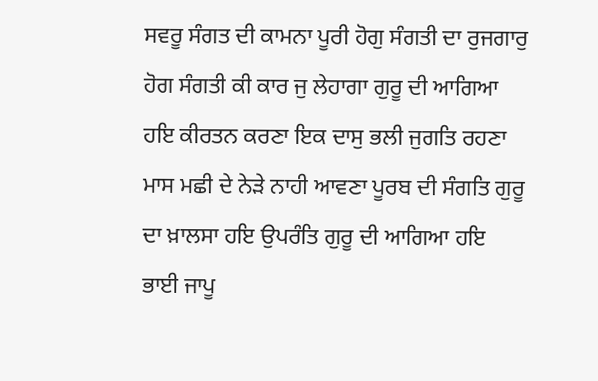ਸਵਰੂ ਸੰਗਤ ਦੀ ਕਾਮਨਾ ਪੂਰੀ ਹੋਗੁ ਸੰਗਤੀ ਦਾ ਰੁਜਗਾਰੁ ਹੋਗ ਸੰਗਤੀ ਕੀ ਕਾਰ ਜੁ ਲੇਹਾਗਾ ਗੁਰੂ ਦੀ ਆਗਿਆ ਹਇ ਕੀਰਤਨ ਕਰਣਾ ਇਕ ਦਾਸੁ ਭਲੀ ਜੁਗਤਿ ਰਹਣਾ ਮਾਸ ਮਛੀ ਦੇ ਨੇੜੇ ਨਾਹੀ ਆਵਣਾ ਪੂਰਬ ਦੀ ਸੰਗਤਿ ਗੁਰੂ ਦਾ ਖ਼ਾਲਸਾ ਹਇ ਉਪਰੰਤਿ ਗੁਰੂ ਦੀ ਆਗਿਆ ਹਇ ਭਾਈ ਜਾਪੂ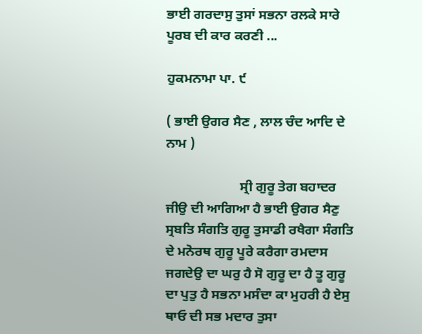ਭਾਈ ਗਰਦਾਸੁ ਤੁਸਾਂ ਸਭਨਾ ਰਲਕੇ ਸਾਰੇ ਪੂਰਬ ਦੀ ਕਾਰ ਕਰਣੀ ...

ਹੁਕਮਨਾਮਾ ਪਾ. ੯

( ਭਾਈ ਉਗਰ ਸੈਣ , ਲਾਲ ਚੰਦ ਆਦਿ ਦੇ ਨਾਮ )

                      ਸ੍ਰੀ ਗੁਰੂ ਤੇਗ ਬਹਾਦਰ ਜੀਉ ਦੀ ਆਗਿਆ ਹੈ ਭਾਈ ਉਗਰ ਸੈਣੁ ਸ੍ਰਬਤਿ ਸੰਗਤਿ ਗੁਰੂ ਤੁਸਾਡੀ ਰਖੈਗਾ ਸੰਗਤਿ ਦੇ ਮਨੋਰਥ ਗੁਰੂ ਪੂਰੇ ਕਰੈਗਾ ਰਮਦਾਸ ਜਗਦੇਉ ਦਾ ਘਰੁ ਹੈ ਸੋ ਗੁਰੂ ਦਾ ਹੈ ਤੂ ਗੁਰੂ ਦਾ ਪੁਤੁ ਹੈ ਸਭਨਾ ਮਸੰਦਾ ਕਾ ਮੁਹਰੀ ਹੈ ਏਸੁ ਥਾਓ ਦੀ ਸਭ ਮਦਾਰ ਤੁਸਾ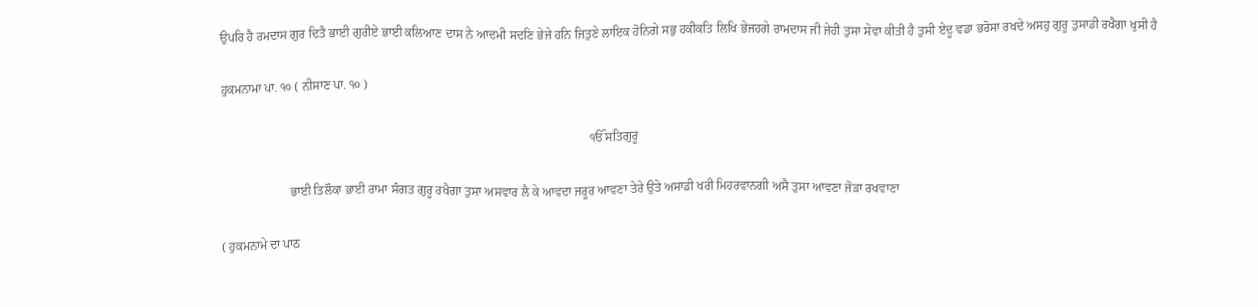ਉਪਰਿ ਹੈ ਰਮਦਾਸ ਗੁਰ ਦਿਤੈ ਭਾਈ ਗੁਰੀਏ ਭਾਈ ਕਲਿਆਣ ਦਾਸ ਨੇ ਆਦਮੀ ਸਦਣਿ ਭੇਜੇ ਹਨਿ ਜਿਤੁਣੇ ਲਾਇਕ ਹੋਨਿਗੇ ਸਭੁ ਹਕੀਕਤਿ ਲਿਖਿ ਭੇਜਹਗੇ ਰਾਮਦਾਸ ਜੀ ਜੇਹੀ ਤੁਸਾ ਸੇਵਾ ਕੀਤੀ ਹੈ ਤੁਸੀ ਏਦੂ ਵਡਾ ਭਰੋਸਾ ਰਖਦੇ ਅਸਹੁ ਗੁਰੂ ਤੁਸਾਡੀ ਰਖੈਗਾ ਖੁਸੀ ਹੈ

ਹੁਕਮਨਾਮਾ ਪਾ. ੧੦ ( ਨੀਸਾਣ ਪਾ. ੧੦ )

                                                                                                                      ੴ ਸਤਿਗੁਰੂ

                      ਭਾਈ ਤਿਲੌਕਾ ਭਾਈ ਰਾਮਾ ਸੰਗਤ ਗੁਰੂ ਰਖੈਗਾ ਤੁਸਾ ਅਸਵਾਰ ਲੈ ਕੇ ਆਵਦਾ ਜਰੂਰ ਆਵਣਾ ਤੇਰੇ ਉਤੇ ਅਸਾਡੀ ਖਰੀ ਮਿਹਰਵਾਨਗੀ ਅਸੈ ਤੁਸਾ ਆਵਣਾ ਜੋੜਾ ਰਖਵਾਣਾ

( ਹੁਕਮਨਾਮੇ ਦਾ ਪਾਠ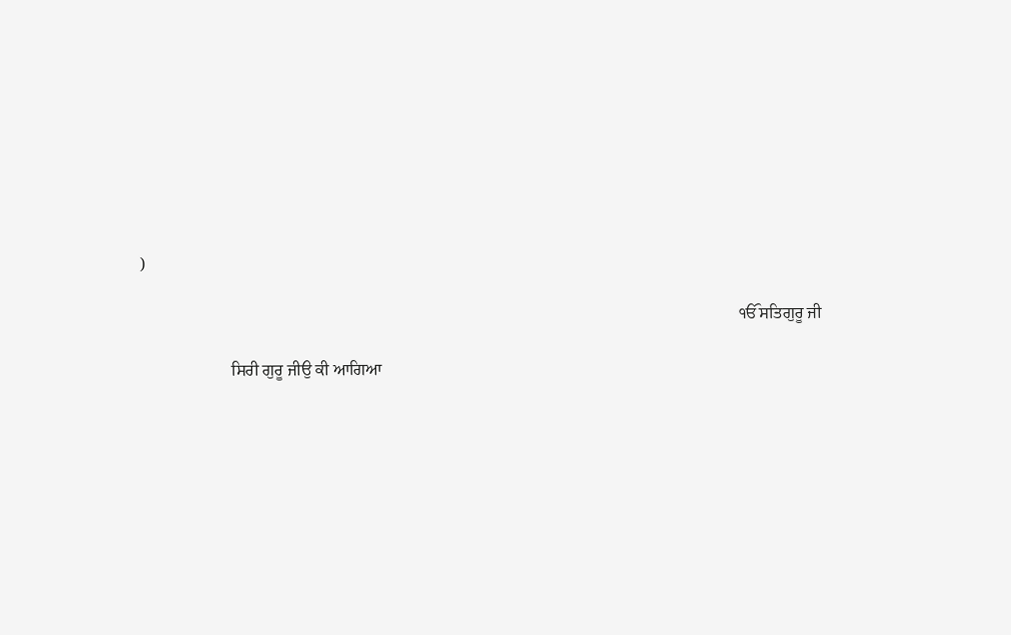)

                                                                                                                                                ੴ ਸਤਿਗੁਰੂ ਜੀ

                      ਸਿਰੀ ਗੁਰੂ ਜੀਉ ਕੀ ਆਗਿਆ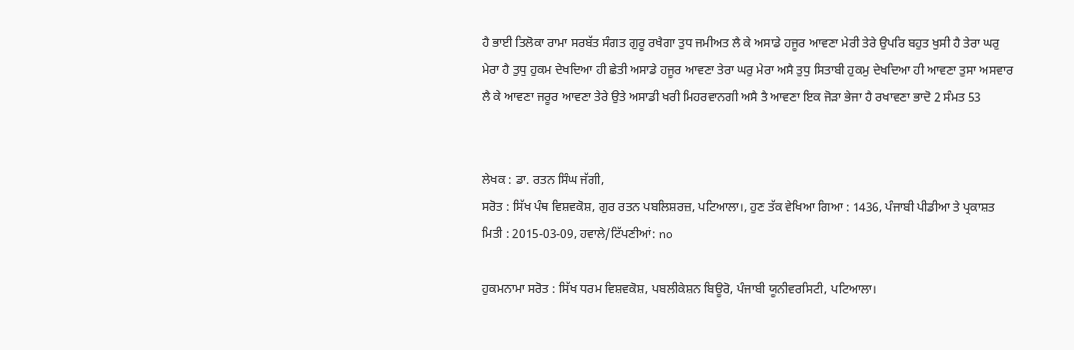ਹੈ ਭਾਈ ਤਿਲੋਕਾ ਰਾਮਾ ਸਰਬੱਤ ਸੰਗਤ ਗੁਰੂ ਰਖੈਗਾ ਤੁਧ ਜਮੀਅਤ ਲੈ ਕੇ ਅਸਾਡੇ ਹਜੂਰ ਆਵਣਾ ਮੇਰੀ ਤੇਰੇ ਉਪਰਿ ਬਹੁਤ ਖੁਸੀ ਹੈ ਤੇਰਾ ਘਰੁ ਮੇਰਾ ਹੈ ਤੁਧੁ ਹੁਕਮ ਦੇਖਦਿਆ ਹੀ ਛੇਤੀ ਅਸਾਡੇ ਹਜੂਰ ਆਵਣਾ ਤੇਰਾ ਘਰੁ ਮੇਰਾ ਅਸੈ ਤੁਧੁ ਸਿਤਾਬੀ ਹੁਕਮੁ ਦੇਖਦਿਆ ਹੀ ਆਵਣਾ ਤੁਸਾ ਅਸਵਾਰ ਲੈ ਕੇ ਆਵਣਾ ਜਰੂਰ ਆਵਣਾ ਤੇਰੇ ਉਤੇ ਅਸਾਡੀ ਖਰੀ ਮਿਹਰਵਾਨਗੀ ਅਸੈ ਤੈ ਆਵਣਾ ਇਕ ਜੋੜਾ ਭੇਜਾ ਹੈ ਰਖਾਵਣਾ ਭਾਦੋ 2 ਸੰਮਤ 53


ਲੇਖਕ : ਡਾ. ਰਤਨ ਸਿੰਘ ਜੱਗੀ,
ਸਰੋਤ : ਸਿੱਖ ਪੰਥ ਵਿਸ਼ਵਕੋਸ਼, ਗੁਰ ਰਤਨ ਪਬਲਿਸ਼ਰਜ਼, ਪਟਿਆਲਾ।, ਹੁਣ ਤੱਕ ਵੇਖਿਆ ਗਿਆ : 1436, ਪੰਜਾਬੀ ਪੀਡੀਆ ਤੇ ਪ੍ਰਕਾਸ਼ਤ ਮਿਤੀ : 2015-03-09, ਹਵਾਲੇ/ਟਿੱਪਣੀਆਂ: no

ਹੁਕਮਨਾਮਾ ਸਰੋਤ : ਸਿੱਖ ਧਰਮ ਵਿਸ਼ਵਕੋਸ਼, ਪਬਲੀਕੇਸ਼ਨ ਬਿਊਰੋ, ਪੰਜਾਬੀ ਯੂਨੀਵਰਸਿਟੀ, ਪਟਿਆਲਾ।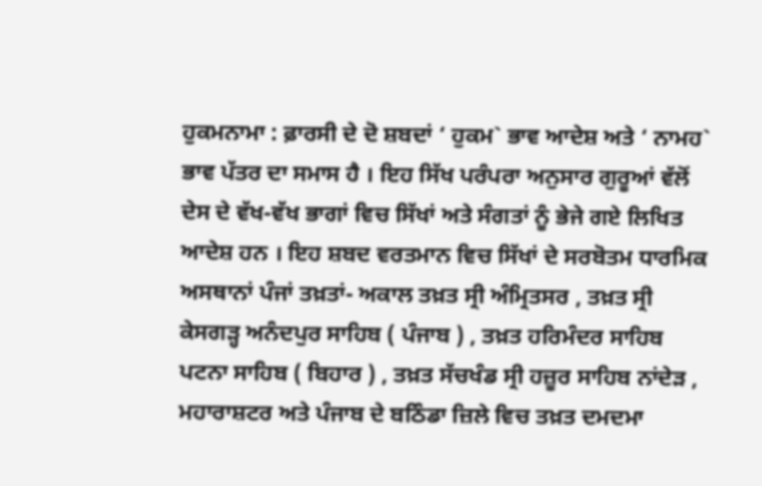ਹੁਕਮਨਾਮਾ : ਫ਼ਾਰਸੀ ਦੇ ਦੋ ਸ਼ਬਦਾਂ ‘ ਹੁਕਮ` ਭਾਵ ਆਦੇਸ਼ ਅਤੇ ‘ ਨਾਮਹ` ਭਾਵ ਪੱਤਰ ਦਾ ਸਮਾਸ ਹੈ । ਇਹ ਸਿੱਖ ਪਰੰਪਰਾ ਅਨੁਸਾਰ ਗੁਰੂਆਂ ਵੱਲੋਂ ਦੇਸ ਦੇ ਵੱਖ-ਵੱਖ ਭਾਗਾਂ ਵਿਚ ਸਿੱਖਾਂ ਅਤੇ ਸੰਗਤਾਂ ਨੂੰ ਭੇਜੇ ਗਏ ਲਿਖਿਤ ਆਦੇਸ਼ ਹਨ । ਇਹ ਸ਼ਬਦ ਵਰਤਮਾਨ ਵਿਚ ਸਿੱਖਾਂ ਦੇ ਸਰਬੋਤਮ ਧਾਰਮਿਕ ਅਸਥਾਨਾਂ ਪੰਜਾਂ ਤਖ਼ਤਾਂ- ਅਕਾਲ ਤਖ਼ਤ ਸ੍ਰੀ ਅੰਮ੍ਰਿਤਸਰ , ਤਖ਼ਤ ਸ੍ਰੀ ਕੇਸਗੜ੍ਹ ਅਨੰਦਪੁਰ ਸਾਹਿਬ ( ਪੰਜਾਬ ) , ਤਖ਼ਤ ਹਰਿਮੰਦਰ ਸਾਹਿਬ ਪਟਨਾ ਸਾਹਿਬ ( ਬਿਹਾਰ ) , ਤਖ਼ਤ ਸੱਚਖੰਡ ਸ੍ਰੀ ਹਜ਼ੂਰ ਸਾਹਿਬ ਨਾਂਦੇੜ , ਮਹਾਰਾਸ਼ਟਰ ਅਤੇ ਪੰਜਾਬ ਦੇ ਬਠਿੰਡਾ ਜ਼ਿਲੇ ਵਿਚ ਤਖ਼ਤ ਦਮਦਮਾ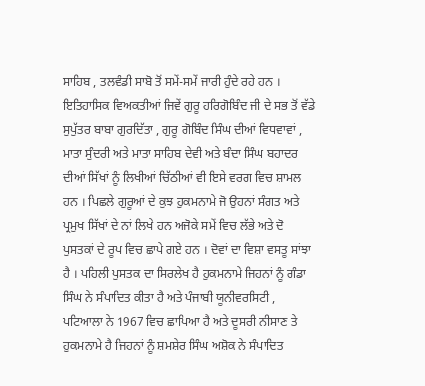ਸਾਹਿਬ , ਤਲਵੰਡੀ ਸਾਬੋ ਤੋਂ ਸਮੇਂ-ਸਮੇਂ ਜਾਰੀ ਹੁੰਦੇ ਰਹੇ ਹਨ । ਇਤਿਹਾਸਿਕ ਵਿਅਕਤੀਆਂ ਜਿਵੇਂ ਗੁਰੂ ਹਰਿਗੋਬਿੰਦ ਜੀ ਦੇ ਸਭ ਤੋਂ ਵੱਡੇ ਸੁਪੁੱਤਰ ਬਾਬਾ ਗੁਰਦਿੱਤਾ , ਗੁਰੂ ਗੋਬਿੰਦ ਸਿੰਘ ਦੀਆਂ ਵਿਧਵਾਵਾਂ , ਮਾਤਾ ਸੁੰਦਰੀ ਅਤੇ ਮਾਤਾ ਸਾਹਿਬ ਦੇਵੀ ਅਤੇ ਬੰਦਾ ਸਿੰਘ ਬਹਾਦਰ ਦੀਆਂ ਸਿੱਖਾਂ ਨੂੰ ਲਿਖੀਆਂ ਚਿੱਠੀਆਂ ਵੀ ਇਸੇ ਵਰਗ ਵਿਚ ਸ਼ਾਮਲ ਹਨ । ਪਿਛਲੇ ਗੁਰੂਆਂ ਦੇ ਕੁਝ ਹੁਕਮਨਾਮੇ ਜੋ ਉਹਨਾਂ ਸੰਗਤ ਅਤੇ ਪ੍ਰਮੁਖ ਸਿੱਖਾਂ ਦੇ ਨਾਂ ਲਿਖੇ ਹਨ ਅਜੋਕੇ ਸਮੇਂ ਵਿਚ ਲੱਭੇ ਅਤੇ ਦੋ ਪੁਸਤਕਾਂ ਦੇ ਰੂਪ ਵਿਚ ਛਾਪੇ ਗਏ ਹਨ । ਦੋਵਾਂ ਦਾ ਵਿਸ਼ਾ ਵਸਤੂ ਸਾਂਝਾ ਹੈ । ਪਹਿਲੀ ਪੁਸਤਕ ਦਾ ਸਿਰਲੇਖ ਹੈ ਹੁਕਮਨਾਮੇ ਜਿਹਨਾਂ ਨੂੰ ਗੰਡਾ ਸਿੰਘ ਨੇ ਸੰਪਾਦਿਤ ਕੀਤਾ ਹੈ ਅਤੇ ਪੰਜਾਬੀ ਯੂਨੀਵਰਸਿਟੀ , ਪਟਿਆਲਾ ਨੇ 1967 ਵਿਚ ਛਾਪਿਆ ਹੈ ਅਤੇ ਦੂਸਰੀ ਨੀਸਾਣ ਤੇ ਹੁਕਮਨਾਮੇ ਹੈ ਜਿਹਨਾਂ ਨੂੰ ਸ਼ਮਸ਼ੇਰ ਸਿੰਘ ਅਸ਼ੋਕ ਨੇ ਸੰਪਾਦਿਤ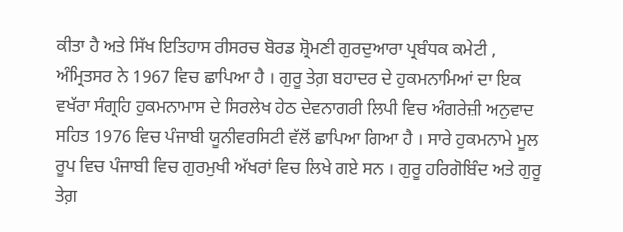ਕੀਤਾ ਹੈ ਅਤੇ ਸਿੱਖ ਇਤਿਹਾਸ ਰੀਸਰਚ ਬੋਰਡ ਸ਼੍ਰੋਮਣੀ ਗੁਰਦੁਆਰਾ ਪ੍ਰਬੰਧਕ ਕਮੇਟੀ , ਅੰਮ੍ਰਿਤਸਰ ਨੇ 1967 ਵਿਚ ਛਾਪਿਆ ਹੈ । ਗੁਰੂ ਤੇਗ਼ ਬਹਾਦਰ ਦੇ ਹੁਕਮਨਾਮਿਆਂ ਦਾ ਇਕ ਵਖੱਰਾ ਸੰਗ੍ਰਹਿ ਹੁਕਮਨਾਮਾਸ ਦੇ ਸਿਰਲੇਖ ਹੇਠ ਦੇਵਨਾਗਰੀ ਲਿਪੀ ਵਿਚ ਅੰਗਰੇਜ਼ੀ ਅਨੁਵਾਦ ਸਹਿਤ 1976 ਵਿਚ ਪੰਜਾਬੀ ਯੂਨੀਵਰਸਿਟੀ ਵੱਲੋਂ ਛਾਪਿਆ ਗਿਆ ਹੈ । ਸਾਰੇ ਹੁਕਮਨਾਮੇ ਮੂਲ ਰੂਪ ਵਿਚ ਪੰਜਾਬੀ ਵਿਚ ਗੁਰਮੁਖੀ ਅੱਖਰਾਂ ਵਿਚ ਲਿਖੇ ਗਏ ਸਨ । ਗੁਰੂ ਹਰਿਗੋਬਿੰਦ ਅਤੇ ਗੁਰੂ ਤੇਗ਼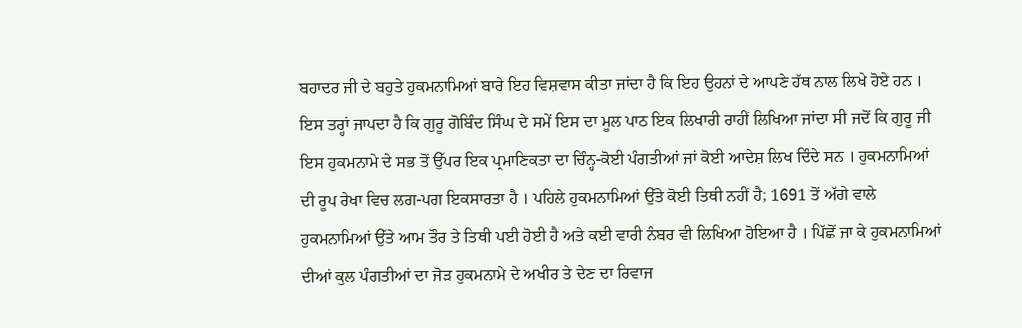ਬਹਾਦਰ ਜੀ ਦੇ ਬਹੁਤੇ ਹੁਕਮਨਾਮਿਆਂ ਬਾਰੇ ਇਹ ਵਿਸ਼ਵਾਸ ਕੀਤਾ ਜਾਂਦਾ ਹੈ ਕਿ ਇਹ ਉਹਨਾਂ ਦੇ ਆਪਣੇ ਹੱਥ ਨਾਲ ਲਿਖੇ ਹੋਏ ਹਨ । ਇਸ ਤਰ੍ਹਾਂ ਜਾਪਦਾ ਹੈ ਕਿ ਗੁਰੂ ਗੋਬਿੰਦ ਸਿੰਘ ਦੇ ਸਮੇਂ ਇਸ ਦਾ ਮੂਲ ਪਾਠ ਇਕ ਲਿਖਾਰੀ ਰਾਹੀਂ ਲਿਖਿਆ ਜਾਂਦਾ ਸੀ ਜਦੋਂ ਕਿ ਗੁਰੂ ਜੀ ਇਸ ਹੁਕਮਨਾਮੇ ਦੇ ਸਭ ਤੋਂ ਉੱਪਰ ਇਕ ਪ੍ਰਮਾਣਿਕਤਾ ਦਾ ਚਿੰਨ੍ਹ-ਕੋਈ ਪੰਗਤੀਆਂ ਜਾਂ ਕੋਈ ਆਦੇਸ਼ ਲਿਖ ਦਿੰਦੇ ਸਨ । ਹੁਕਮਨਾਮਿਆਂ ਦੀ ਰੂਪ ਰੇਖਾ ਵਿਚ ਲਗ-ਪਗ ਇਕਸਾਰਤਾ ਹੈ । ਪਹਿਲੇ ਹੁਕਮਨਾਮਿਆਂ ਉੱਤੇ ਕੋਈ ਤਿਥੀ ਨਹੀਂ ਹੈ; 1691 ਤੋਂ ਅੱਗੇ ਵਾਲੇ ਹੁਕਮਨਾਮਿਆਂ ਉੱਤੇ ਆਮ ਤੌਰ ਤੇ ਤਿਥੀ ਪਈ ਹੋਈ ਹੈ ਅਤੇ ਕਈ ਵਾਰੀ ਨੰਬਰ ਵੀ ਲਿਖਿਆ ਹੋਇਆ ਹੈ । ਪਿੱਛੋਂ ਜਾ ਕੇ ਹੁਕਮਨਾਮਿਆਂ ਦੀਆਂ ਕੁਲ ਪੰਗਤੀਆਂ ਦਾ ਜੋੜ ਹੁਕਮਨਾਮੇ ਦੇ ਅਖੀਰ ਤੇ ਦੇਣ ਦਾ ਰਿਵਾਜ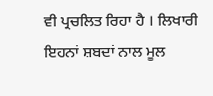ਵੀ ਪ੍ਰਚਲਿਤ ਰਿਹਾ ਹੈ । ਲਿਖਾਰੀ ਇਹਨਾਂ ਸ਼ਬਦਾਂ ਨਾਲ ਮੂਲ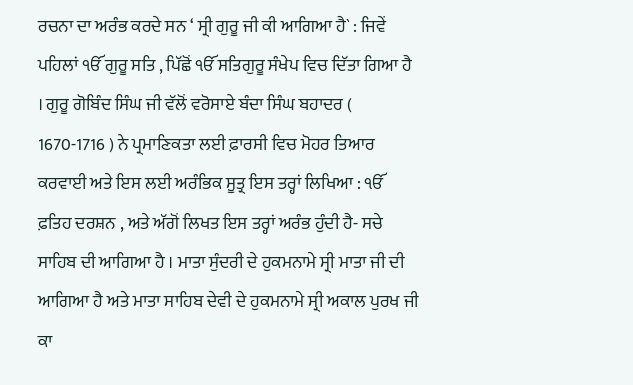ਰਚਨਾ ਦਾ ਅਰੰਭ ਕਰਦੇ ਸਨ ‘ ਸ੍ਰੀ ਗੁਰੂ ਜੀ ਕੀ ਆਗਿਆ ਹੈ` : ਜਿਵੇਂ ਪਹਿਲਾਂ ੴ ਗੁਰੂ ਸਤਿ , ਪਿੱਛੋਂ ੴ ਸਤਿਗੁਰੂ ਸੰਖੇਪ ਵਿਚ ਦਿੱਤਾ ਗਿਆ ਹੈ । ਗੁਰੂ ਗੋਬਿੰਦ ਸਿੰਘ ਜੀ ਵੱਲੋਂ ਵਰੋਸਾਏ ਬੰਦਾ ਸਿੰਘ ਬਹਾਦਰ ( 1670-1716 ) ਨੇ ਪ੍ਰਮਾਣਿਕਤਾ ਲਈ ਫ਼ਾਰਸੀ ਵਿਚ ਮੋਹਰ ਤਿਆਰ ਕਰਵਾਈ ਅਤੇ ਇਸ ਲਈ ਅਰੰਭਿਕ ਸੂਤ੍ਰ ਇਸ ਤਰ੍ਹਾਂ ਲਿਖਿਆ : ੴ ਫ਼ਤਿਹ ਦਰਸ਼ਨ , ਅਤੇ ਅੱਗੋਂ ਲਿਖਤ ਇਸ ਤਰ੍ਹਾਂ ਅਰੰਭ ਹੁੰਦੀ ਹੈ- ਸਚੇ ਸਾਹਿਬ ਦੀ ਆਗਿਆ ਹੈ । ਮਾਤਾ ਸੁੰਦਰੀ ਦੇ ਹੁਕਮਨਾਮੇ ਸ੍ਰੀ ਮਾਤਾ ਜੀ ਦੀ ਆਗਿਆ ਹੈ ਅਤੇ ਮਾਤਾ ਸਾਹਿਬ ਦੇਵੀ ਦੇ ਹੁਕਮਨਾਮੇ ਸ੍ਰੀ ਅਕਾਲ ਪੁਰਖ ਜੀ ਕਾ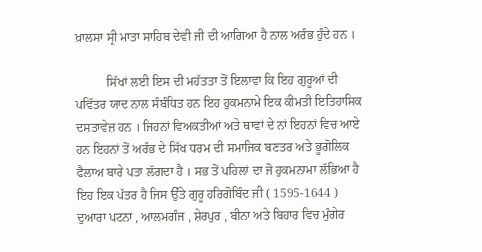ਖ਼ਾਲਸਾ ਸ੍ਰੀ ਮਾਤਾ ਸਾਹਿਬ ਦੇਵੀ ਜੀ ਦੀ ਆਗਿਆ ਹੈ ਨਾਲ ਅਰੰਭ ਹੁੰਦੇ ਹਨ ।

          ਸਿੱਖਾਂ ਲਈ ਇਸ ਦੀ ਮਹੱਤਤਾ ਤੋਂ ਇਲਾਵਾ ਕਿ ਇਹ ਗੁਰੂਆਂ ਦੀ ਪਵਿੱਤਰ ਯਾਦ ਨਾਲ ਸੰਬੰਧਿਤ ਹਨ ਇਹ ਹੁਕਮਨਾਮੇ ਇਕ ਕੀਮਤੀ ਇਤਿਹਾਸਿਕ ਦਸਤਾਵੇਜ਼ ਹਨ । ਜਿਹਨਾਂ ਵਿਅਕਤੀਆਂ ਅਤੇ ਥਾਵਾਂ ਦੇ ਨਾਂ ਇਹਨਾਂ ਵਿਚ ਆਏ ਹਨ ਇਹਨਾਂ ਤੋਂ ਅਰੰਭ ਦੇ ਸਿੱਖ ਧਰਮ ਦੀ ਸਮਾਜਿਕ ਬਣਤਰ ਅਤੇ ਭੂਗੋਲਿਕ ਫੈਲਾਅ ਬਾਰੇ ਪਤਾ ਲੱਗਦਾ ਹੈ । ਸਭ ਤੋਂ ਪਹਿਲਾਂ ਦਾ ਜੋ ਹੁਕਮਨਾਮਾ ਲੱਭਿਆ ਹੈ ਇਹ ਇਕ ਪੱਤਰ ਹੈ ਜਿਸ ਉੱਤੇ ਗੁਰੂ ਹਰਿਗੋਬਿੰਦ ਜੀ ( 1595-1644 ) ਦੁਆਰਾ ਪਟਨਾ , ਆਲਮਗੰਜ , ਸ਼ੇਰਪੁਰ , ਬੀਨਾ ਅਤੇ ਬਿਹਾਰ ਵਿਚ ਮੁੰਗੇਰ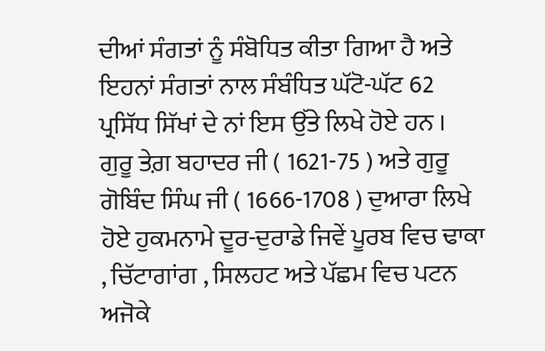ਦੀਆਂ ਸੰਗਤਾਂ ਨੂੰ ਸੰਬੋਧਿਤ ਕੀਤਾ ਗਿਆ ਹੈ ਅਤੇ ਇਹਨਾਂ ਸੰਗਤਾਂ ਨਾਲ ਸੰਬੰਧਿਤ ਘੱਟੋ-ਘੱਟ 62 ਪ੍ਰਸਿੱਧ ਸਿੱਖਾਂ ਦੇ ਨਾਂ ਇਸ ਉੱਤੇ ਲਿਖੇ ਹੋਏ ਹਨ । ਗੁਰੂ ਤੇਗ਼ ਬਹਾਦਰ ਜੀ ( 1621-75 ) ਅਤੇ ਗੁਰੂ ਗੋਬਿੰਦ ਸਿੰਘ ਜੀ ( 1666-1708 ) ਦੁਆਰਾ ਲਿਖੇ ਹੋਏ ਹੁਕਮਨਾਮੇ ਦੂਰ-ਦੁਰਾਡੇ ਜਿਵੇਂ ਪੂਰਬ ਵਿਚ ਢਾਕਾ , ਚਿੱਟਾਗਾਂਗ , ਸਿਲਹਟ ਅਤੇ ਪੱਛਮ ਵਿਚ ਪਟਨ ਅਜੋਕੇ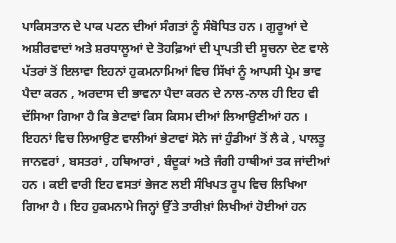ਪਾਕਿਸਤਾਨ ਦੇ ਪਾਕ ਪਟਨ ਦੀਆਂ ਸੰਗਤਾਂ ਨੂੰ ਸੰਬੋਧਿਤ ਹਨ । ਗੁਰੂਆਂ ਦੇ ਅਸ਼ੀਰਵਾਦਾਂ ਅਤੇ ਸ਼ਰਧਾਲੂਆਂ ਦੇ ਤੋਹਫ਼ਿਆਂ ਦੀ ਪ੍ਰਾਪਤੀ ਦੀ ਸੂਚਨਾ ਦੇਣ ਵਾਲੇ ਪੱਤਰਾਂ ਤੋਂ ਇਲਾਵਾ ਇਹਨਾਂ ਹੁਕਮਨਾਮਿਆਂ ਵਿਚ ਸਿੱਖਾਂ ਨੂੰ ਆਪਸੀ ਪ੍ਰੇਮ ਭਾਵ ਪੈਦਾ ਕਰਨ , ਅਰਦਾਸ ਦੀ ਭਾਵਨਾ ਪੈਦਾ ਕਰਨ ਦੇ ਨਾਲ-ਨਾਲ ਹੀ ਇਹ ਵੀ ਦੱਸਿਆ ਗਿਆ ਹੈ ਕਿ ਭੇਟਾਵਾਂ ਕਿਸ ਕਿਸਮ ਦੀਆਂ ਲਿਆਉਣੀਆਂ ਹਨ । ਇਹਨਾਂ ਵਿਚ ਲਿਆਉਣ ਵਾਲੀਆਂ ਭੇਟਾਵਾਂ ਸੋਨੇ ਜਾਂ ਹੁੰਡੀਆਂ ਤੋਂ ਲੈ ਕੇ , ਪਾਲਤੂ ਜਾਨਵਰਾਂ , ਬਸਤਰਾਂ , ਹਥਿਆਰਾਂ , ਬੰਦੂਕਾਂ ਅਤੇ ਜੰਗੀ ਹਾਥੀਆਂ ਤਕ ਜਾਂਦੀਆਂ ਹਨ । ਕਈ ਵਾਰੀ ਇਹ ਵਸਤਾਂ ਭੇਜਣ ਲਈ ਸੰਖਿਪਤ ਰੂਪ ਵਿਚ ਲਿਖਿਆ ਗਿਆ ਹੈ । ਇਹ ਹੁਕਮਨਾਮੇ ਜਿਨ੍ਹਾਂ ਉੱਤੇ ਤਾਰੀਖ਼ਾਂ ਲਿਖੀਆਂ ਹੋਈਆਂ ਹਨ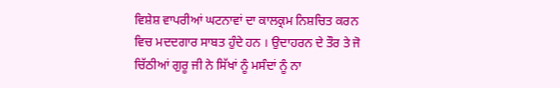ਵਿਸ਼ੇਸ਼ ਵਾਪਰੀਆਂ ਘਟਨਾਵਾਂ ਦਾ ਕਾਲਕ੍ਰਮ ਨਿਸ਼ਚਿਤ ਕਰਨ ਵਿਚ ਮਦਦਗਾਰ ਸਾਬਤ ਹੁੰਦੇ ਹਨ । ਉਦਾਹਰਨ ਦੇ ਤੌਰ ਤੇ ਜੋ ਚਿੱਠੀਆਂ ਗੁਰੂ ਜੀ ਨੇ ਸਿੱਖਾਂ ਨੂੰ ਮਸੰਦਾਂ ਨੂੰ ਨਾ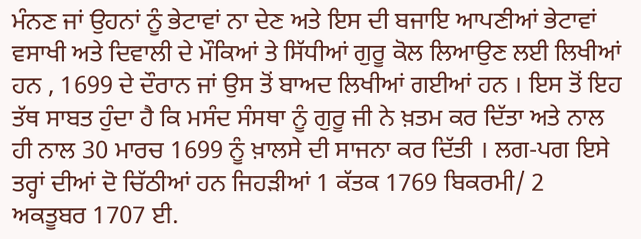ਮੰਨਣ ਜਾਂ ਉਹਨਾਂ ਨੂੰ ਭੇਟਾਵਾਂ ਨਾ ਦੇਣ ਅਤੇ ਇਸ ਦੀ ਬਜਾਇ ਆਪਣੀਆਂ ਭੇਟਾਵਾਂ ਵਸਾਖੀ ਅਤੇ ਦਿਵਾਲੀ ਦੇ ਮੌਕਿਆਂ ਤੇ ਸਿੱਧੀਆਂ ਗੁਰੂ ਕੋਲ ਲਿਆਉਣ ਲਈ ਲਿਖੀਆਂ ਹਨ , 1699 ਦੇ ਦੌਰਾਨ ਜਾਂ ਉਸ ਤੋਂ ਬਾਅਦ ਲਿਖੀਆਂ ਗਈਆਂ ਹਨ । ਇਸ ਤੋਂ ਇਹ ਤੱਥ ਸਾਬਤ ਹੁੰਦਾ ਹੈ ਕਿ ਮਸੰਦ ਸੰਸਥਾ ਨੂੰ ਗੁਰੂ ਜੀ ਨੇ ਖ਼ਤਮ ਕਰ ਦਿੱਤਾ ਅਤੇ ਨਾਲ ਹੀ ਨਾਲ 30 ਮਾਰਚ 1699 ਨੂੰ ਖ਼ਾਲਸੇ ਦੀ ਸਾਜਨਾ ਕਰ ਦਿੱਤੀ । ਲਗ-ਪਗ ਇਸੇ ਤਰ੍ਹਾਂ ਦੀਆਂ ਦੋ ਚਿੱਠੀਆਂ ਹਨ ਜਿਹੜੀਆਂ 1 ਕੱਤਕ 1769 ਬਿਕਰਮੀ/ 2 ਅਕਤੂਬਰ 1707 ਈ.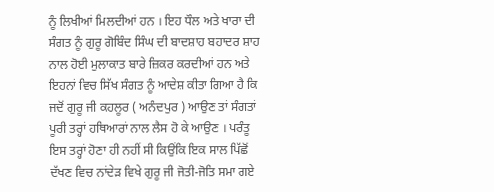ਨੂੰ ਲਿਖੀਆਂ ਮਿਲਦੀਆਂ ਹਨ । ਇਹ ਧੌਲ ਅਤੇ ਖਾਰਾ ਦੀ ਸੰਗਤ ਨੂੰ ਗੁਰੂ ਗੋਬਿੰਦ ਸਿੰਘ ਦੀ ਬਾਦਸ਼ਾਹ ਬਹਾਦਰ ਸ਼ਾਹ ਨਾਲ ਹੋਈ ਮੁਲਾਕਾਤ ਬਾਰੇ ਜ਼ਿਕਰ ਕਰਦੀਆਂ ਹਨ ਅਤੇ ਇਹਨਾਂ ਵਿਚ ਸਿੱਖ ਸੰਗਤ ਨੂੰ ਆਦੇਸ਼ ਕੀਤਾ ਗਿਆ ਹੈ ਕਿ ਜਦੋਂ ਗੁਰੂ ਜੀ ਕਹਲੂਰ ( ਅਨੰਦਪੁਰ ) ਆਉਣ ਤਾਂ ਸੰਗਤਾਂ ਪੂਰੀ ਤਰ੍ਹਾਂ ਹਥਿਆਰਾਂ ਨਾਲ ਲੈਸ ਹੋ ਕੇ ਆਉਣ । ਪਰੰਤੂ ਇਸ ਤਰ੍ਹਾਂ ਹੋਣਾ ਹੀ ਨਹੀਂ ਸੀ ਕਿਉਂਕਿ ਇਕ ਸਾਲ ਪਿੱਛੋਂ ਦੱਖਣ ਵਿਚ ਨਾਂਦੇੜ ਵਿਖੇ ਗੁਰੂ ਜੀ ਜੋਤੀ-ਜੋਤਿ ਸਮਾ ਗਏ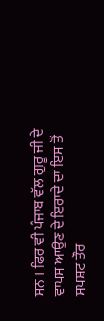ਸਨ । ਫਿਰ ਵੀ ਪੰਜਾਬ ਵੱਲ ਗੁਰੂ ਜੀ ਦੇ ਵਾਪਸ ਆਉਣ ਦੇ ਇਰਾਦੇ ਦਾ ਇਸ ਤੋਂ ਸਪਸ਼ਟ ਤੌਰ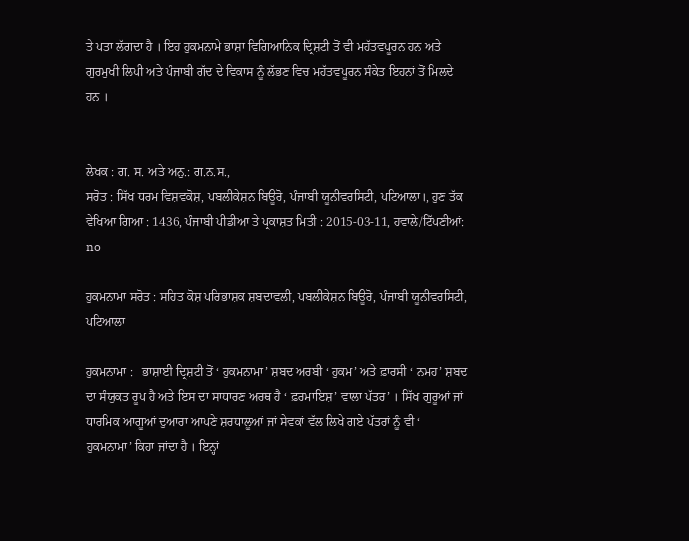ਤੇ ਪਤਾ ਲੱਗਦਾ ਹੈ । ਇਹ ਹੁਕਮਨਾਮੇ ਭਾਸ਼ਾ ਵਿਗਿਆਨਿਕ ਦ੍ਰਿਸ਼ਟੀ ਤੋਂ ਵੀ ਮਹੱਤਵਪੂਰਨ ਹਨ ਅਤੇ ਗੁਰਮੁਖੀ ਲਿਪੀ ਅਤੇ ਪੰਜਾਬੀ ਗੱਦ ਦੇ ਵਿਕਾਸ ਨੂੰ ਲੱਭਣ ਵਿਚ ਮਹੱਤਵਪੂਰਨ ਸੰਕੇਤ ਇਹਨਾਂ ਤੋਂ ਮਿਲਦੇ ਹਨ ।


ਲੇਖਕ : ਗ. ਸ. ਅਤੇ ਅਨੁ.: ਗ.ਨ.ਸ.,
ਸਰੋਤ : ਸਿੱਖ ਧਰਮ ਵਿਸ਼ਵਕੋਸ਼, ਪਬਲੀਕੇਸ਼ਨ ਬਿਊਰੋ, ਪੰਜਾਬੀ ਯੂਨੀਵਰਸਿਟੀ, ਪਟਿਆਲਾ।, ਹੁਣ ਤੱਕ ਵੇਖਿਆ ਗਿਆ : 1436, ਪੰਜਾਬੀ ਪੀਡੀਆ ਤੇ ਪ੍ਰਕਾਸ਼ਤ ਮਿਤੀ : 2015-03-11, ਹਵਾਲੇ/ਟਿੱਪਣੀਆਂ: no

ਹੁਕਮਨਾਮਾ ਸਰੋਤ : ਸਹਿਤ ਕੋਸ਼ ਪਰਿਭਾਸ਼ਕ ਸ਼ਬਦਾਵਲੀ, ਪਬਲੀਕੇਸ਼ਨ ਬਿਊਰੋ, ਪੰਜਾਬੀ ਯੂਨੀਵਰਸਿਟੀ, ਪਟਿਆਲਾ

ਹੁਕਮਨਾਮਾ :   ਭਾਸ਼ਾਈ ਦ੍ਰਿਸ਼ਟੀ ਤੋਂ ‘ ਹੁਕਮਨਾਮਾ’ ਸ਼ਬਦ ਅਰਬੀ ‘ ਹੁਕਮ’ ਅਤੇ ਫ਼ਾਰਸੀ ‘ ਨਮਹ’ ਸ਼ਬਦ ਦਾ ਸੰਯੁਕਤ ਰੂਪ ਹੈ ਅਤੇ ਇਸ ਦਾ ਸਾਧਾਰਣ ਅਰਥ ਹੈ ‘ ਫ਼ਰਮਾਇਸ਼’ ਵਾਲਾ ਪੱਤਰ’ । ਸਿੱਖ ਗੁਰੂਆਂ ਜਾਂ ਧਾਰਮਿਕ ਆਗੂਆਂ ਦੁਆਰਾ ਆਪਣੇ ਸ਼ਰਧਾਲੂਆਂ ਜਾਂ ਸੇਵਕਾਂ ਵੱਲ ਲਿਖੇ ਗਏ ਪੱਤਰਾਂ ਨੂੰ ਵੀ ‘ ਹੁਕਮਨਾਮਾ’ ਕਿਹਾ ਜਾਂਦਾ ਹੈ । ਇਨ੍ਹਾਂ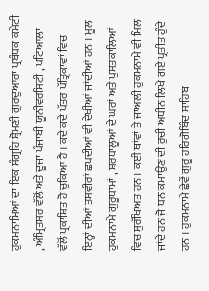ਹੁਕਮਨਾਮਿਆਂ ਦਾ ਇਕ ਸੰਗ੍ਰਹਿ ਸ਼੍ਰੋਮਣੀ ਗੁਰਦੁਆਰਾ ਪ੍ਰਬੰਧਕ ਕਮੇਟੀ , ਅੰਮ੍ਰਿਤਸਰ ਵੱਲੋਂ ਅਤੇ ਦੂਜਾ ਪੰਜਾਬੀ ਯੂਨੀਵਰਸਿਟੀ , ਪਟਿਆਲਾ ਵੱਲੋਂ ਪ੍ਰਕਾਸ਼ਿਤ ਹੋ ਚੁਕਿਆ ਹੈ । ਕਦੇ ਕਦੇ ਪੱਤਰ ਪੱਤ੍ਰਿਕਾਵਾਂ ਵਿਚ ਇਨ੍ਹਾਂ ਦੀਆਂ ਤਸਵੀਰਾਂ ਛਪਦੀਆਂ ਵੀ ਦੇਖੀਆਂ ਜਾਂਦੀਆਂ ਹਨ । ਮੂਲ ਹੁਕਮਨਾਮੇ ਗੁਰੂਧਾਮਾਂ , ਸ਼ਰਧਾਲੂਆਂ ਦੇ ਘਰਾਂ ਅਤੇ ਪੁਸਤਕਾਲਿਆਂ ਵਿਚ ਸੁਰੱਖਿਅਤ ਹਨ । ਕਈ ਥਾਂਵਾਂ ਤੇ ਜਾਅਲੀ ਹੁਕਮਨਾਮੇ ਵੀ ਮਿਲ ਜਾਂਦੇ ਹਨ ਜੋ ਧਨ ਕਮਾਉਣ ਦੀ ਰੁਚੀ ਅਧੀਨ ਲਿਖੇ ਗਏ ਪ੍ਰਤੀਤ ਹੁੰਦੇ ਹਨ । ਹੁਕਮਨਾਮੇ ਛੇਵੇਂ ਗੁਰੂ ਹਰਿਗੋਬਿੰਦ ਸਾਹਿਬ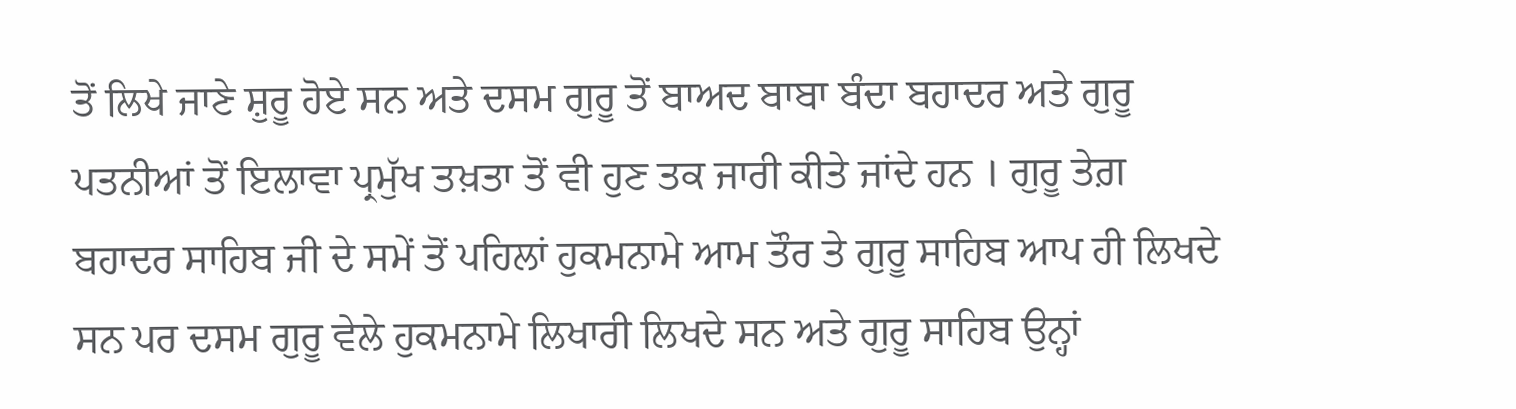ਤੋਂ ਲਿਖੇ ਜਾਣੇ ਸ਼ੁਰੂ ਹੋਏ ਸਨ ਅਤੇ ਦਸਮ ਗੁਰੂ ਤੋਂ ਬਾਅਦ ਬਾਬਾ ਬੰਦਾ ਬਹਾਦਰ ਅਤੇ ਗੁਰੂ ਪਤਨੀਆਂ ਤੋਂ ਇਲਾਵਾ ਪ੍ਰਮੁੱਖ ਤਖ਼ਤਾ ਤੋਂ ਵੀ ਹੁਣ ਤਕ ਜਾਰੀ ਕੀਤੇ ਜਾਂਦੇ ਹਨ । ਗੁਰੂ ਤੇਗ਼ ਬਹਾਦਰ ਸਾਹਿਬ ਜੀ ਦੇ ਸਮੇਂ ਤੋਂ ਪਹਿਲਾਂ ਹੁਕਮਨਾਮੇ ਆਮ ਤੌਰ ਤੇ ਗੁਰੂ ਸਾਹਿਬ ਆਪ ਹੀ ਲਿਖਦੇ ਸਨ ਪਰ ਦਸਮ ਗੁਰੂ ਵੇਲੇ ਹੁਕਮਨਾਮੇ ਲਿਖਾਰੀ ਲਿਖਦੇ ਸਨ ਅਤੇ ਗੁਰੂ ਸਾਹਿਬ ਉਨ੍ਹਾਂ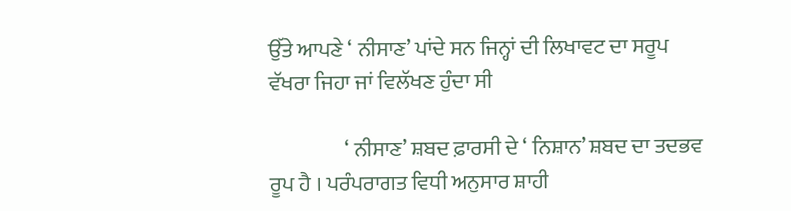ਉੱਤੇ ਆਪਣੇ ‘ ਨੀਸਾਣ’ ਪਾਂਦੇ ਸਨ ਜਿਨ੍ਹਾਂ ਦੀ ਲਿਖਾਵਟ ਦਾ ਸਰੂਪ ਵੱਖਰਾ ਜਿਹਾ ਜਾਂ ਵਿਲੱਖਣ ਹੁੰਦਾ ਸੀ

                  ‘ ਨੀਸਾਣ’ ਸ਼ਬਦ ਫ਼ਾਰਸੀ ਦੇ ‘ ਨਿਸ਼ਾਨ’ ਸ਼ਬਦ ਦਾ ਤਦਭਵ ਰੂਪ ਹੈ । ਪਰੰਪਰਾਗਤ ਵਿਧੀ ਅਨੁਸਾਰ ਸ਼ਾਹੀ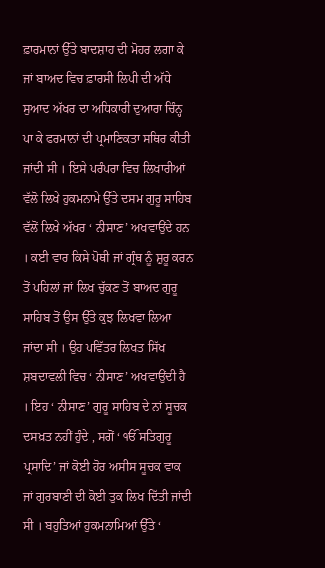ਫ਼ਾਰਮਾਨਾਂ ਉੱਤੇ ਬਾਦਸ਼ਾਹ ਦੀ ਮੋਹਰ ਲਗਾ ਕੇ ਜਾਂ ਬਾਅਦ ਵਿਚ ਫ਼ਾਰਸੀ ਲਿਪੀ ਦੀ ਅੱਧੇ ਸੁਆਦ ਅੱਖਰ ਦਾ ਅਧਿਕਾਰੀ ਦੁਆਰਾ ਚਿੰਨ੍ਹ ਪਾ ਕੇ ਫਰਮਾਨਾਂ ਦੀ ਪ੍ਰਮਾਣਿਕਤਾ ਸਥਿਰ ਕੀਤੀ ਜਾਂਦੀ ਸੀ । ਇਸੇ ਪਰੰਪਰਾ ਵਿਚ ਲਿਖਾਰੀਆਂ ਵੱਲੋ ਲਿਖੇ ਹੁਕਮਨਾਮੇ ਉੱਤੇ ਦਸਮ ਗੁਰੂ ਸਾਹਿਬ ਵੱਲੋਂ ਲਿਖੇ ਅੱਖਰ ‘ ਨੀਸਾਣ’ ਅਖਵਾਉਂਦੇ ਹਨ । ਕਈ ਵਾਰ ਕਿਸੇ ਪੋਥੀ ਜਾਂ ਗ੍ਰੰਥ ਨੂੰ ਸ਼ੁਰੂ ਕਰਨ ਤੋਂ ਪਹਿਲਾਂ ਜਾਂ ਲਿਖ ਚੁੱਕਣ ਤੋਂ ਬਾਅਦ ਗੁਰੂ ਸਾਹਿਬ ਤੋਂ ਉਸ ਉੱਤੇ ਕੁਝ ਲਿਖਵਾ ਲਿਆ ਜਾਂਦਾ ਸੀ । ਉਹ ਪਵਿੱਤਰ ਲਿਖਤ ਸਿੱਖ ਸ਼ਬਦਾਵਲੀ ਵਿਚ ‘ ਨੀਸਾਣ’ ਅਖਵਾਉਂਦੀ ਹੈ । ਇਹ ‘ ਨੀਸਾਣ’ ਗੁਰੂ ਸਾਹਿਬ ਦੇ ਨਾਂ ਸੂਚਕ ਦਸਖ਼ਤ ਨਹੀਂ ਹੁੰਦੇ , ਸਗੋਂ ‘ ੴ ਸਤਿਗੁਰੂ ਪ੍ਰਸਾਦਿ’ ਜਾਂ ਕੋਈ ਹੋਰ ਅਸੀਸ ਸੂਚਕ ਵਾਕ ਜਾਂ ਗੁਰਬਾਣੀ ਦੀ ਕੋਈ ਤੁਕ ਲਿਖ ਦਿੱਤੀ ਜਾਂਦੀ ਸੀ । ਬਹੁਤਿਆਂ ਹੁਕਮਨਾਮਿਆਂ ਉੱਤੇ ‘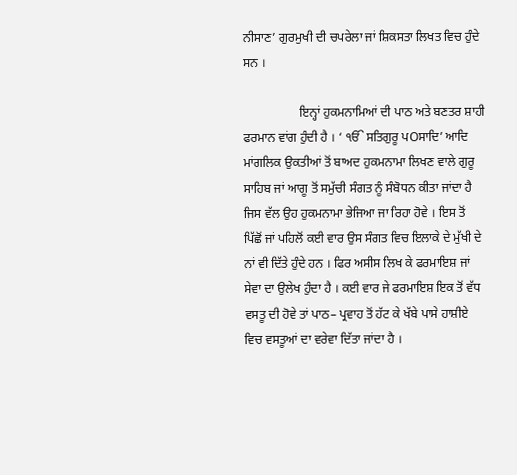ਨੀਸਾਣ’ ਗੁਰਮੁਖੀ ਦੀ ਚਪਰੇਲਾ ਜਾਂ ਸ਼ਿਕਸਤਾ ਲਿਖਤ ਵਿਚ ਹੁੰਦੇ ਸਨ ।

                  ਇਨ੍ਹਾਂ ਹੁਕਮਨਾਮਿਆਂ ਦੀ ਪਾਠ ਅਤੇ ਬਣਤਰ ਸ਼ਾਹੀ ਫਰਮਾਨ ਵਾਂਗ ਹੁੰਦੀ ਹੈ । ‘ ੴ ਸਤਿਗੁਰੂ ਪOਸਾਦਿ’ ਆਦਿ ਮਾਂਗਲਿਕ ਉਕਤੀਆਂ ਤੋਂ ਬਾਅਦ ਹੁਕਮਨਾਮਾ ਲਿਖਣ ਵਾਲੇ ਗੁਰੂ ਸਾਹਿਬ ਜਾਂ ਆਗੂ ਤੋਂ ਸਮੁੱਚੀ ਸੰਗਤ ਨੂੰ ਸੰਬੋਧਨ ਕੀਤਾ ਜਾਂਦਾ ਹੈ ਜਿਸ ਵੱਲ ਉਹ ਹੁਕਮਨਾਮਾ ਭੇਜਿਆ ਜਾ ਰਿਹਾ ਹੋਵੇ । ਇਸ ਤੋਂ ਪਿੱਛੋਂ ਜਾਂ ਪਹਿਲੋਂ ਕਈ ਵਾਰ ਉਸ ਸੰਗਤ ਵਿਚ ਇਲਾਕੇ ਦੇ ਮੁੱਖੀ ਦੇ ਨਾਂ ਵੀ ਦਿੱਤੇ ਹੁੰਦੇ ਹਨ । ਫਿਰ ਅਸੀਸ ਲਿਖ ਕੇ ਫਰਮਾਇਸ਼ ਜਾਂ ਸੇਵਾ ਦਾ ਉਲੇਖ ਹੁੰਦਾ ਹੈ । ਕਈ ਵਾਰ ਜੇ ਫਰਮਾਇਸ਼ ਇਕ ਤੋਂ ਵੱਧ ਵਸਤੂ ਦੀ ਹੋਵੇ ਤਾਂ ਪਾਠ– ਪ੍ਰਵਾਹ ਤੋਂ ਹੱਟ ਕੇ ਖੱਬੇ ਪਾਸੇ ਹਾਸ਼ੀਏ ਵਿਚ ਵਸਤੂਆਂ ਦਾ ਵਰੇਵਾ ਦਿੱਤਾ ਜਾਂਦਾ ਹੈ ।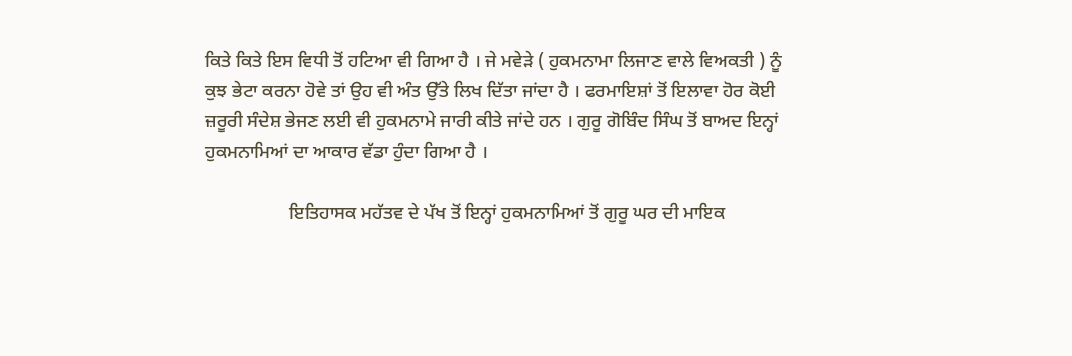ਕਿਤੇ ਕਿਤੇ ਇਸ ਵਿਧੀ ਤੋਂ ਹਟਿਆ ਵੀ ਗਿਆ ਹੈ । ਜੇ ਮਵੇੜੇ ( ਹੁਕਮਨਾਮਾ ਲਿਜਾਣ ਵਾਲੇ ਵਿਅਕਤੀ ) ਨੂੰ ਕੁਝ ਭੇਟਾ ਕਰਨਾ ਹੋਵੇ ਤਾਂ ਉਹ ਵੀ ਅੰਤ ਉੱਤੇ ਲਿਖ ਦਿੱਤਾ ਜਾਂਦਾ ਹੈ । ਫਰਮਾਇਸ਼ਾਂ ਤੋਂ ਇਲਾਵਾ ਹੋਰ ਕੋਈ ਜ਼ਰੂਰੀ ਸੰਦੇਸ਼ ਭੇਜਣ ਲਈ ਵੀ ਹੁਕਮਨਾਮੇ ਜਾਰੀ ਕੀਤੇ ਜਾਂਦੇ ਹਨ । ਗੁਰੂ ਗੋਬਿੰਦ ਸਿੰਘ ਤੋਂ ਬਾਅਦ ਇਨ੍ਹਾਂ ਹੁਕਮਨਾਮਿਆਂ ਦਾ ਆਕਾਰ ਵੱਡਾ ਹੁੰਦਾ ਗਿਆ ਹੈ ।

                  ਇਤਿਹਾਸਕ ਮਹੱਤਵ ਦੇ ਪੱਖ ਤੋਂ ਇਨ੍ਹਾਂ ਹੁਕਮਨਾਮਿਆਂ ਤੋਂ ਗੁਰੂ ਘਰ ਦੀ ਮਾਇਕ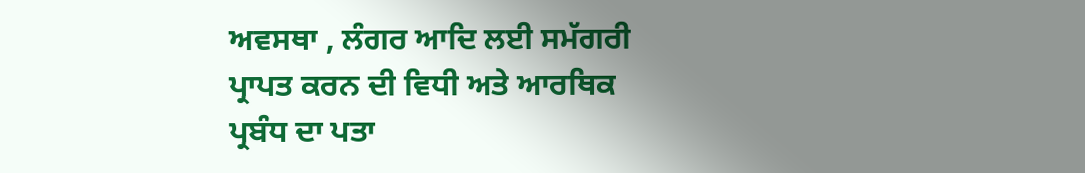ਅਵਸਥਾ , ਲੰਗਰ ਆਦਿ ਲਈ ਸਮੱਗਰੀ ਪ੍ਰਾਪਤ ਕਰਨ ਦੀ ਵਿਧੀ ਅਤੇ ਆਰਥਿਕ ਪ੍ਰਬੰਧ ਦਾ ਪਤਾ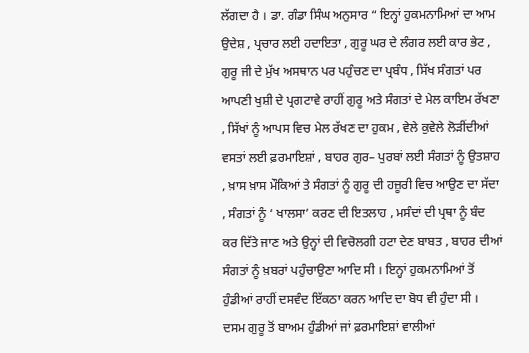ਲੱਗਦਾ ਹੈ । ਡਾ. ਗੰਡਾ ਸਿੰਘ ਅਨੁਸਾਰ “ ਇਨ੍ਹਾਂ ਹੁਕਮਨਾਮਿਆਂ ਦਾ ਆਮ ਉਦੇਸ਼ , ਪ੍ਰਚਾਰ ਲਈ ਹਦਾਇਤਾ , ਗੁਰੂ ਘਰ ਦੇ ਲੰਗਰ ਲਈ ਕਾਰ ਭੇਟ , ਗੁਰੂ ਜੀ ਦੇ ਮੁੱਖ ਅਸਥਾਨ ਪਰ ਪਹੁੰਚਣ ਦਾ ਪ੍ਰਬੰਧ , ਸਿੱਖ ਸੰਗਤਾਂ ਪਰ ਆਪਣੀ ਖੁਸ਼ੀ ਦੇ ਪ੍ਰਗਟਾਵੇ ਰਾਹੀਂ ਗੁਰੂ ਅਤੇ ਸੰਗਤਾਂ ਦੇ ਮੇਲ ਕਾਇਮ ਰੱਖਣਾ , ਸਿੱਖਾਂ ਨੂੰ ਆਪਸ ਵਿਚ ਮੇਲ ਰੱਖਣ ਦਾ ਹੁਕਮ , ਵੇਲੇ ਕੁਵੇਲੇ ਲੋੜੀਂਦੀਆਂ ਵਸਤਾਂ ਲਈ ਫ਼ਰਮਾਇਸ਼ਾਂ , ਬਾਹਰ ਗੁਰ– ਪੁਰਬਾਂ ਲਈ ਸੰਗਤਾਂ ਨੂੰ ਉਤਸ਼ਾਹ , ਖ਼ਾਸ ਖ਼ਾਸ ਮੌਕਿਆਂ ਤੇ ਸੰਗਤਾਂ ਨੂੰ ਗੁਰੂ ਦੀ ਹਜ਼ੂਰੀ ਵਿਚ ਆਉਣ ਦਾ ਸੱਦਾ , ਸੰਗਤਾਂ ਨੂੰ ‘ ਖਾਲਸਾ’ ਕਰਣ ਦੀ ਇਤਲਾਹ , ਮਸੰਦਾਂ ਦੀ ਪ੍ਰਥਾ ਨੂੰ ਬੰਦ ਕਰ ਦਿੱਤੇ ਜਾਣ ਅਤੇ ਉਨ੍ਹਾਂ ਦੀ ਵਿਚੋਲਗੀ ਹਟਾ ਦੇਣ ਬਾਬਤ , ਬਾਹਰ ਦੀਆਂ ਸੰਗਤਾਂ ਨੂੰ ਖ਼ਬਰਾਂ ਪਹੁੰਚਾਉਣਾ ਆਦਿ ਸੀ । ਇਨ੍ਹਾਂ ਹੁਕਮਨਾਮਿਆਂ ਤੋਂ ਹੁੰਡੀਆਂ ਰਾਹੀਂ ਦਸਵੰਦ ਇੱਕਠਾ ਕਰਨ ਆਦਿ ਦਾ ਬੋਧ ਵੀ ਹੁੰਦਾ ਸੀ । ਦਸਮ ਗੁਰੂ ਤੋਂ ਬਾਅਮ ਹੁੰਡੀਆਂ ਜਾਂ ਫ਼ਰਮਾਇਸ਼ਾਂ ਵਾਲੀਆਂ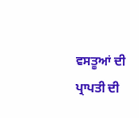ਵਸਤੂਆਂ ਦੀ ਪ੍ਰਾਪਤੀ ਦੀ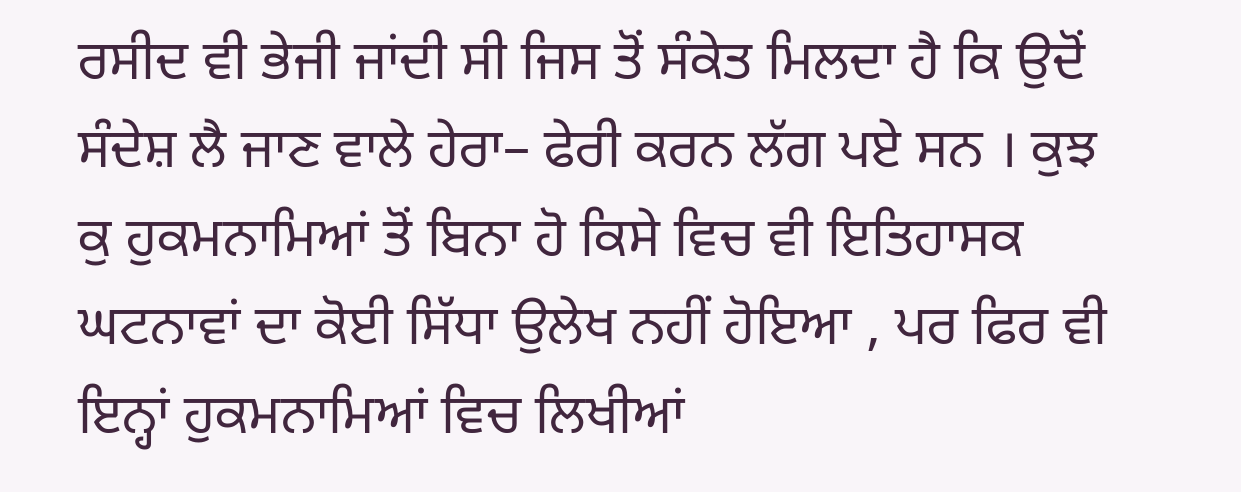ਰਸੀਦ ਵੀ ਭੇਜੀ ਜਾਂਦੀ ਸੀ ਜਿਸ ਤੋਂ ਸੰਕੇਤ ਮਿਲਦਾ ਹੈ ਕਿ ਉਦੋਂ ਸੰਦੇਸ਼ ਲੈ ਜਾਣ ਵਾਲੇ ਹੇਰਾ– ਫੇਰੀ ਕਰਨ ਲੱਗ ਪਏ ਸਨ । ਕੁਝ ਕੁ ਹੁਕਮਨਾਮਿਆਂ ਤੋਂ ਬਿਨਾ ਹੋ ਕਿਸੇ ਵਿਚ ਵੀ ਇਤਿਹਾਸਕ ਘਟਨਾਵਾਂ ਦਾ ਕੋਈ ਸਿੱਧਾ ਉਲੇਖ ਨਹੀਂ ਹੋਇਆ , ਪਰ ਫਿਰ ਵੀ ਇਨ੍ਹਾਂ ਹੁਕਮਨਾਮਿਆਂ ਵਿਚ ਲਿਖੀਆਂ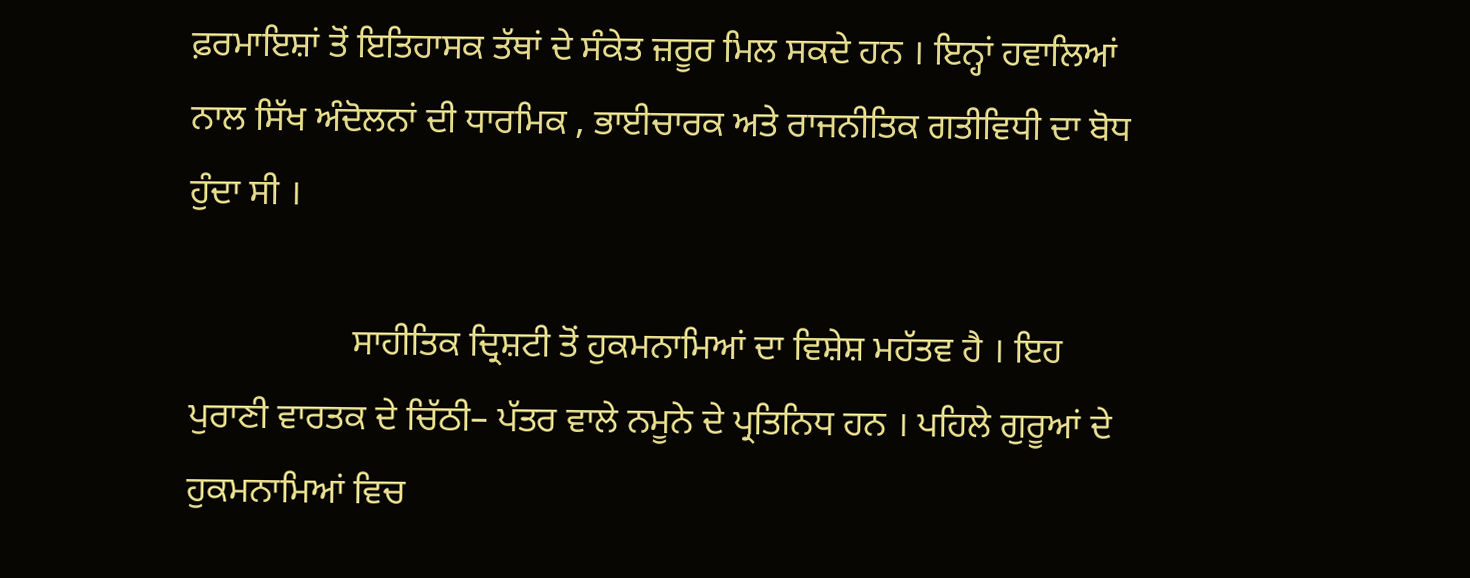ਫ਼ਰਮਾਇਸ਼ਾਂ ਤੋਂ ਇਤਿਹਾਸਕ ਤੱਥਾਂ ਦੇ ਸੰਕੇਤ ਜ਼ਰੂਰ ਮਿਲ ਸਕਦੇ ਹਨ । ਇਨ੍ਹਾਂ ਹਵਾਲਿਆਂ ਨਾਲ ਸਿੱਖ ਅੰਦੋਲਨਾਂ ਦੀ ਧਾਰਮਿਕ , ਭਾਈਚਾਰਕ ਅਤੇ ਰਾਜਨੀਤਿਕ ਗਤੀਵਿਧੀ ਦਾ ਬੋਧ ਹੁੰਦਾ ਸੀ ।

                  ਸਾਹੀਤਿਕ ਦ੍ਰਿਸ਼ਟੀ ਤੋਂ ਹੁਕਮਨਾਮਿਆਂ ਦਾ ਵਿਸ਼ੇਸ਼ ਮਹੱਤਵ ਹੈ । ਇਹ ਪੁਰਾਣੀ ਵਾਰਤਕ ਦੇ ਚਿੱਠੀ– ਪੱਤਰ ਵਾਲੇ ਨਮੂਨੇ ਦੇ ਪ੍ਰਤਿਨਿਧ ਹਨ । ਪਹਿਲੇ ਗੁਰੂਆਂ ਦੇ ਹੁਕਮਨਾਮਿਆਂ ਵਿਚ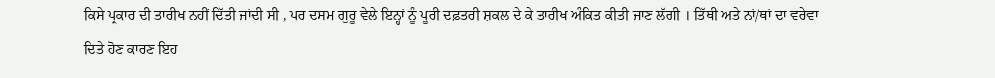ਕਿਸੇ ਪ੍ਰਕਾਰ ਦੀ ਤਾਰੀਖ ਨਹੀਂ ਦਿੱਤੀ ਜਾਂਦੀ ਸੀ , ਪਰ ਦਸਮ ਗੁਰੂ ਵੇਲੇ ਇਨ੍ਹਾਂ ਨੂੰ ਪੂਰੀ ਦਫ਼ਤਰੀ ਸ਼ਕਲ ਦੇ ਕੇ ਤਾਰੀਖ ਅੰਕਿਤ ਕੀਤੀ ਜਾਣ ਲੱਗੀ । ਤਿੱਥੀ ਅਤੇ ਨਾਂ/ਥਾਂ ਦਾ ਵਰੇਵਾ ਦਿਤੇ ਹੋਣ ਕਾਰਣ ਇਹ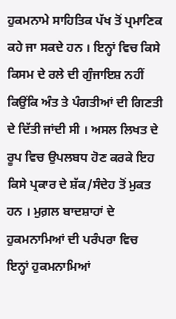ਹੁਕਮਨਾਮੇ ਸਾਹਿਤਿਕ ਪੱਖ ਤੋਂ ਪ੍ਰਮਾਣਿਕ ਕਹੇ ਜਾ ਸਕਦੇ ਹਨ । ਇਨ੍ਹਾਂ ਵਿਚ ਕਿਸੇ ਕਿਸਮ ਦੇ ਰਲੇ ਦੀ ਗੁੰਜਾਇਸ਼ ਨਹੀਂ ਕਿਉਂਕਿ ਅੰਤ ਤੇ ਪੰਗਤੀਆਂ ਦੀ ਗਿਣਤੀ ਦੇ ਦਿੱਤੀ ਜਾਂਦੀ ਸੀ । ਅਸਲ ਲਿਖਤ ਦੇ ਰੂਪ ਵਿਚ ਉਪਲਬਧ ਹੋਣ ਕਰਕੇ ਇਹ ਕਿਸੇ ਪ੍ਰਕਾਰ ਦੇ ਸ਼ੱਕ/ਸੰਦੇਹ ਤੋਂ ਮੁਕਤ ਹਨ । ਮੁਗ਼ਲ ਬਾਦਸ਼ਾਹਾਂ ਦੇ ਹੁਕਮਨਾਮਿਆਂ ਦੀ ਪਰੰਪਰਾ ਵਿਚ ਇਨ੍ਹਾਂ ਹੁਕਮਨਾਮਿਆਂ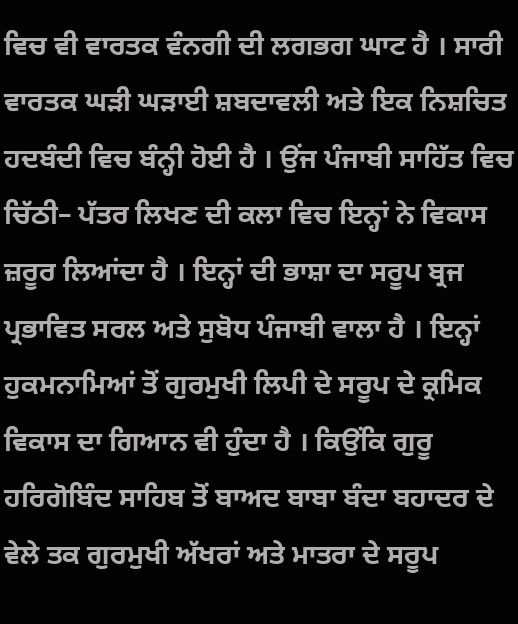ਵਿਚ ਵੀ ਵਾਰਤਕ ਵੰਨਗੀ ਦੀ ਲਗਭਗ ਘਾਟ ਹੈ । ਸਾਰੀ ਵਾਰਤਕ ਘੜੀ ਘੜਾਈ ਸ਼ਬਦਾਵਲੀ ਅਤੇ ਇਕ ਨਿਸ਼ਚਿਤ ਹਦਬੰਦੀ ਵਿਚ ਬੰਨ੍ਹੀ ਹੋਈ ਹੈ । ਉਂਜ ਪੰਜਾਬੀ ਸਾਹਿੱਤ ਵਿਚ ਚਿੱਠੀ– ਪੱਤਰ ਲਿਖਣ ਦੀ ਕਲਾ ਵਿਚ ਇਨ੍ਹਾਂ ਨੇ ਵਿਕਾਸ ਜ਼ਰੂਰ ਲਿਆਂਦਾ ਹੈ । ਇਨ੍ਹਾਂ ਦੀ ਭਾਸ਼ਾ ਦਾ ਸਰੂਪ ਬ੍ਰਜ ਪ੍ਰਭਾਵਿਤ ਸਰਲ ਅਤੇ ਸੁਬੋਧ ਪੰਜਾਬੀ ਵਾਲਾ ਹੈ । ਇਨ੍ਹਾਂ ਹੁਕਮਨਾਮਿਆਂ ਤੋਂ ਗੁਰਮੁਖੀ ਲਿਪੀ ਦੇ ਸਰੂਪ ਦੇ ਕ੍ਰਮਿਕ ਵਿਕਾਸ ਦਾ ਗਿਆਨ ਵੀ ਹੁੰਦਾ ਹੈ । ਕਿਉਂਕਿ ਗੁਰੂ ਹਰਿਗੋਬਿੰਦ ਸਾਹਿਬ ਤੋਂ ਬਾਅਦ ਬਾਬਾ ਬੰਦਾ ਬਹਾਦਰ ਦੇ ਵੇਲੇ ਤਕ ਗੁਰਮੁਖੀ ਅੱਖਰਾਂ ਅਤੇ ਮਾਤਰਾ ਦੇ ਸਰੂਪ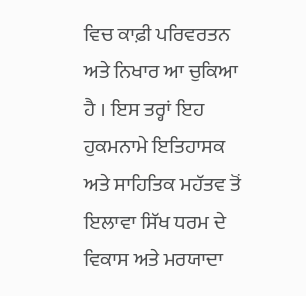ਵਿਚ ਕਾਫ਼ੀ ਪਰਿਵਰਤਨ ਅਤੇ ਨਿਖਾਰ ਆ ਚੁਕਿਆ ਹੈ । ਇਸ ਤਰ੍ਹਾਂ ਇਹ ਹੁਕਮਨਾਮੇ ਇਤਿਹਾਸਕ ਅਤੇ ਸਾਹਿਤਿਕ ਮਹੱਤਵ ਤੋਂ ਇਲਾਵਾ ਸਿੱਖ ਧਰਮ ਦੇ ਵਿਕਾਸ ਅਤੇ ਮਰਯਾਦਾ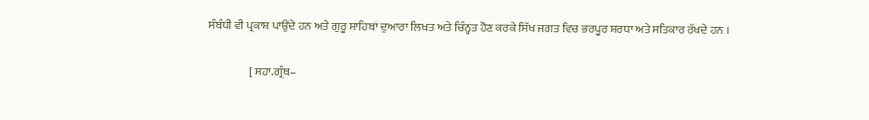ਸੰਬੰਧੀ ਵੀ ਪ੍ਰਕਾਸ਼ ਪਾਉਂਦੇ ਹਨ ਅਤੇ ਗੁਰੂ ਸਾਹਿਬਾਂ ਦੁਆਰਾ ਲਿਖਤ ਅਤੇ ਚਿੰਨ੍ਹਤ ਹੋਣ ਕਰਕੇ ਸਿੱਖ ਜਗਤ ਵਿਚ ਭਰਪੂਰ ਸ਼ਰਧਾ ਅਤੇ ਸਤਿਕਾਰ ਰੱਖਦੇ ਹਨ ।

                  [ ਸਹਾ.ਗ੍ਰੰਥ–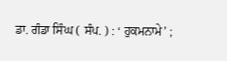ਡਾ. ਗੰਡਾ ਸਿੰਘ ( ਸੰਪ. ) : ‘ ਹੁਕਮਨਾਮੇ’ ;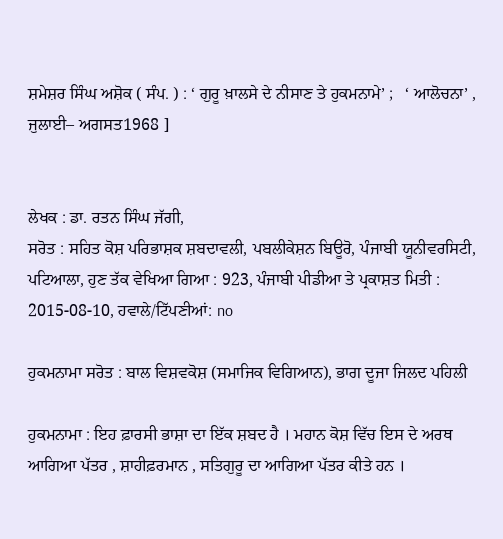ਸ਼ਮੇਸ਼ਰ ਸਿੰਘ ਅਸ਼ੋਕ ( ਸੰਪ. ) : ‘ ਗੁਰੂ ਖ਼ਾਲਸੇ ਦੇ ਨੀਸਾਣ ਤੇ ਹੁਕਮਨਾਮੇ’ ;   ‘ ਆਲੋਚਨਾ’ , ਜੁਲਾਈ– ਅਗਸਤ1968 ]


ਲੇਖਕ : ਡਾ. ਰਤਨ ਸਿੰਘ ਜੱਗੀ,
ਸਰੋਤ : ਸਹਿਤ ਕੋਸ਼ ਪਰਿਭਾਸ਼ਕ ਸ਼ਬਦਾਵਲੀ, ਪਬਲੀਕੇਸ਼ਨ ਬਿਊਰੋ, ਪੰਜਾਬੀ ਯੂਨੀਵਰਸਿਟੀ, ਪਟਿਆਲਾ, ਹੁਣ ਤੱਕ ਵੇਖਿਆ ਗਿਆ : 923, ਪੰਜਾਬੀ ਪੀਡੀਆ ਤੇ ਪ੍ਰਕਾਸ਼ਤ ਮਿਤੀ : 2015-08-10, ਹਵਾਲੇ/ਟਿੱਪਣੀਆਂ: no

ਹੁਕਮਨਾਮਾ ਸਰੋਤ : ਬਾਲ ਵਿਸ਼ਵਕੋਸ਼ (ਸਮਾਜਿਕ ਵਿਗਿਆਨ), ਭਾਗ ਦੂਜਾ ਜਿਲਦ ਪਹਿਲੀ

ਹੁਕਮਨਾਮਾ : ਇਹ ਫ਼ਾਰਸੀ ਭਾਸ਼ਾ ਦਾ ਇੱਕ ਸ਼ਬਦ ਹੈ । ਮਹਾਨ ਕੋਸ਼ ਵਿੱਚ ਇਸ ਦੇ ਅਰਥ ਆਗਿਆ ਪੱਤਰ , ਸ਼ਾਹੀਫ਼ਰਮਾਨ , ਸਤਿਗੁਰੂ ਦਾ ਆਗਿਆ ਪੱਤਰ ਕੀਤੇ ਹਨ ।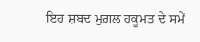ਇਹ ਸ਼ਬਦ ਮੁਗ਼ਲ ਹਕੂਮਤ ਦੇ ਸਮੇਂ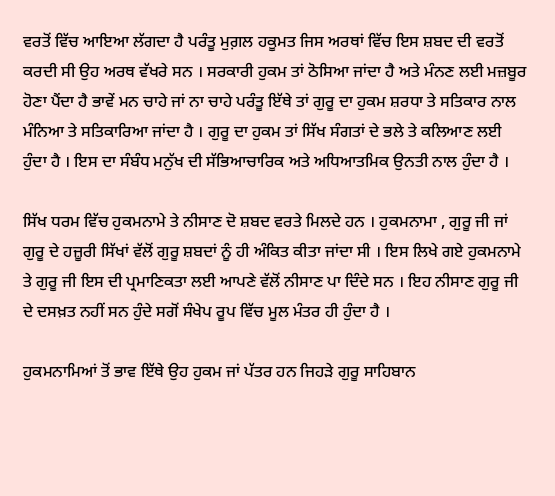ਵਰਤੋਂ ਵਿੱਚ ਆਇਆ ਲੱਗਦਾ ਹੈ ਪਰੰਤੂ ਮੁਗ਼ਲ ਹਕੂਮਤ ਜਿਸ ਅਰਥਾਂ ਵਿੱਚ ਇਸ ਸ਼ਬਦ ਦੀ ਵਰਤੋਂ ਕਰਦੀ ਸੀ ਉਹ ਅਰਥ ਵੱਖਰੇ ਸਨ । ਸਰਕਾਰੀ ਹੁਕਮ ਤਾਂ ਠੋਸਿਆ ਜਾਂਦਾ ਹੈ ਅਤੇ ਮੰਨਣ ਲਈ ਮਜ਼ਬੂਰ ਹੋਣਾ ਪੈਂਦਾ ਹੈ ਭਾਵੇਂ ਮਨ ਚਾਹੇ ਜਾਂ ਨਾ ਚਾਹੇ ਪਰੰਤੂ ਇੱਥੇ ਤਾਂ ਗੁਰੂ ਦਾ ਹੁਕਮ ਸ਼ਰਧਾ ਤੇ ਸਤਿਕਾਰ ਨਾਲ ਮੰਨਿਆ ਤੇ ਸਤਿਕਾਰਿਆ ਜਾਂਦਾ ਹੈ । ਗੁਰੂ ਦਾ ਹੁਕਮ ਤਾਂ ਸਿੱਖ ਸੰਗਤਾਂ ਦੇ ਭਲੇ ਤੇ ਕਲਿਆਣ ਲਈ ਹੁੰਦਾ ਹੈ । ਇਸ ਦਾ ਸੰਬੰਧ ਮਨੁੱਖ ਦੀ ਸੱਭਿਆਚਾਰਿਕ ਅਤੇ ਅਧਿਆਤਮਿਕ ਉਨਤੀ ਨਾਲ ਹੁੰਦਾ ਹੈ ।

ਸਿੱਖ ਧਰਮ ਵਿੱਚ ਹੁਕਮਨਾਮੇ ਤੇ ਨੀਸਾਣ ਦੋ ਸ਼ਬਦ ਵਰਤੇ ਮਿਲਦੇ ਹਨ । ਹੁਕਮਨਾਮਾ , ਗੁਰੂ ਜੀ ਜਾਂ ਗੁਰੂ ਦੇ ਹਜ਼ੂਰੀ ਸਿੱਖਾਂ ਵੱਲੋਂ ਗੁਰੂ ਸ਼ਬਦਾਂ ਨੂੰ ਹੀ ਅੰਕਿਤ ਕੀਤਾ ਜਾਂਦਾ ਸੀ । ਇਸ ਲਿਖੇ ਗਏ ਹੁਕਮਨਾਮੇ ਤੇ ਗੁਰੂ ਜੀ ਇਸ ਦੀ ਪ੍ਰਮਾਣਿਕਤਾ ਲਈ ਆਪਣੇ ਵੱਲੋਂ ਨੀਸਾਣ ਪਾ ਦਿੰਦੇ ਸਨ । ਇਹ ਨੀਸਾਣ ਗੁਰੂ ਜੀ ਦੇ ਦਸਖ਼ਤ ਨਹੀਂ ਸਨ ਹੁੰਦੇ ਸਗੋਂ ਸੰਖੇਪ ਰੂਪ ਵਿੱਚ ਮੂਲ ਮੰਤਰ ਹੀ ਹੁੰਦਾ ਹੈ ।

ਹੁਕਮਨਾਮਿਆਂ ਤੋਂ ਭਾਵ ਇੱਥੇ ਉਹ ਹੁਕਮ ਜਾਂ ਪੱਤਰ ਹਨ ਜਿਹੜੇ ਗੁਰੂ ਸਾਹਿਬਾਨ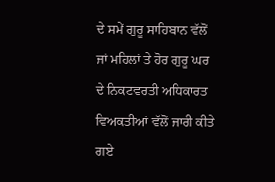ਦੇ ਸਮੇਂ ਗੁਰੂ ਸਾਹਿਬਾਨ ਵੱਲੋਂ ਜਾਂ ਮਹਿਲਾਂ ਤੇ ਹੋਰ ਗੁਰੂ ਘਰ ਦੇ ਨਿਕਟਵਰਤੀ ਅਧਿਕਾਰਤ ਵਿਅਕਤੀਆਂ ਵੱਲੋਂ ਜਾਰੀ ਕੀਤੇ ਗਏ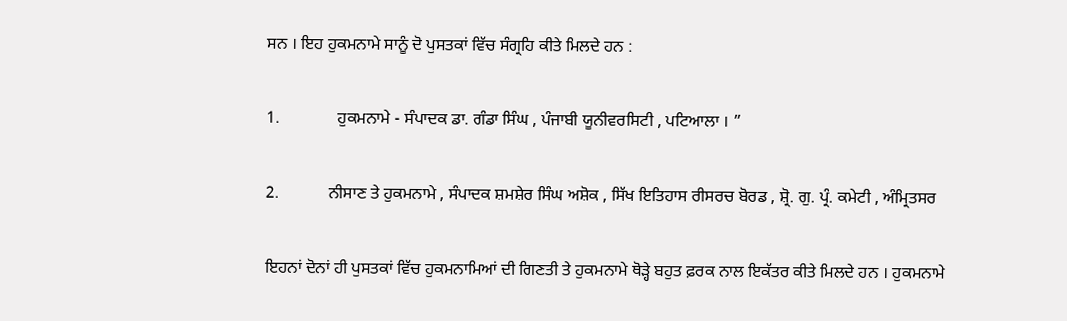ਸਨ । ਇਹ ਹੁਕਮਨਾਮੇ ਸਾਨੂੰ ਦੋ ਪੁਸਤਕਾਂ ਵਿੱਚ ਸੰਗ੍ਰਹਿ ਕੀਤੇ ਮਿਲਦੇ ਹਨ :

1.              ਹੁਕਮਨਾਮੇ - ਸੰਪਾਦਕ ਡਾ. ਗੰਡਾ ਸਿੰਘ , ਪੰਜਾਬੀ ਯੂਨੀਵਰਸਿਟੀ , ਪਟਿਆਲਾ । ”

2.            ਨੀਸਾਣ ਤੇ ਹੁਕਮਨਾਮੇ , ਸੰਪਾਦਕ ਸ਼ਮਸ਼ੇਰ ਸਿੰਘ ਅਸ਼ੋਕ , ਸਿੱਖ ਇਤਿਹਾਸ ਰੀਸਰਚ ਬੋਰਡ , ਸ਼੍ਰੋ. ਗੁ. ਪ੍ਰੰ. ਕਮੇਟੀ , ਅੰਮ੍ਰਿਤਸਰ

ਇਹਨਾਂ ਦੋਨਾਂ ਹੀ ਪੁਸਤਕਾਂ ਵਿੱਚ ਹੁਕਮਨਾਮਿਆਂ ਦੀ ਗਿਣਤੀ ਤੇ ਹੁਕਮਨਾਮੇ ਥੋੜ੍ਹੇ ਬਹੁਤ ਫ਼ਰਕ ਨਾਲ ਇਕੱਤਰ ਕੀਤੇ ਮਿਲਦੇ ਹਨ । ਹੁਕਮਨਾਮੇ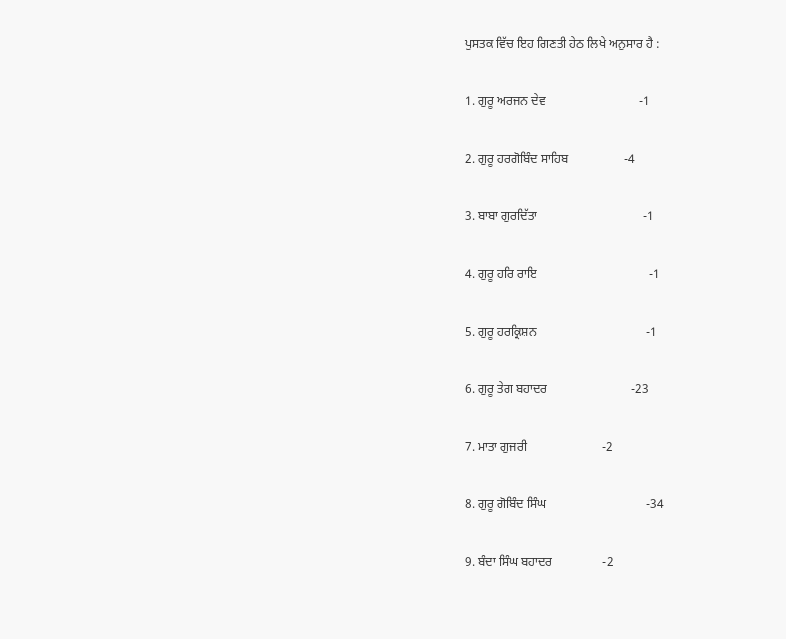ਪੁਸਤਕ ਵਿੱਚ ਇਹ ਗਿਣਤੀ ਹੇਠ ਲਿਖੇ ਅਨੁਸਾਰ ਹੈ :

1. ਗੁਰੂ ਅਰਜਨ ਦੇਵ                              -1

2. ਗੁਰੂ ਹਰਗੋਬਿੰਦ ਸਾਹਿਬ                  -4

3. ਬਾਬਾ ਗੁਰਦਿੱਤਾ                                  -1

4. ਗੁਰੂ ਹਰਿ ਰਾਇ                                    -1

5. ਗੁਰੂ ਹਰਕ੍ਰਿਸ਼ਨ                                   -1

6. ਗੁਰੂ ਤੇਗ ਬਹਾਦਰ                           -23

7. ਮਾਤਾ ਗੁਜਰੀ                        -2

8. ਗੁਰੂ ਗੋਬਿੰਦ ਸਿੰਘ                                -34

9. ਬੰਦਾ ਸਿੰਘ ਬਹਾਦਰ                -2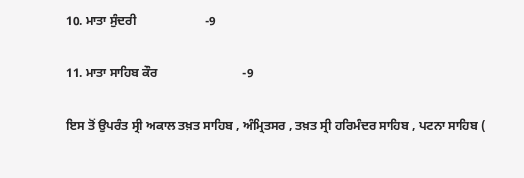10. ਮਾਤਾ ਸੁੰਦਰੀ                      -9

11. ਮਾਤਾ ਸਾਹਿਬ ਕੌਰ                           -9

ਇਸ ਤੋਂ ਉਪਰੰਤ ਸ੍ਰੀ ਅਕਾਲ ਤਖ਼ਤ ਸਾਹਿਬ , ਅੰਮ੍ਰਿਤਸਰ , ਤਖ਼ਤ ਸ੍ਰੀ ਹਰਿਮੰਦਰ ਸਾਹਿਬ , ਪਟਨਾ ਸਾਹਿਬ (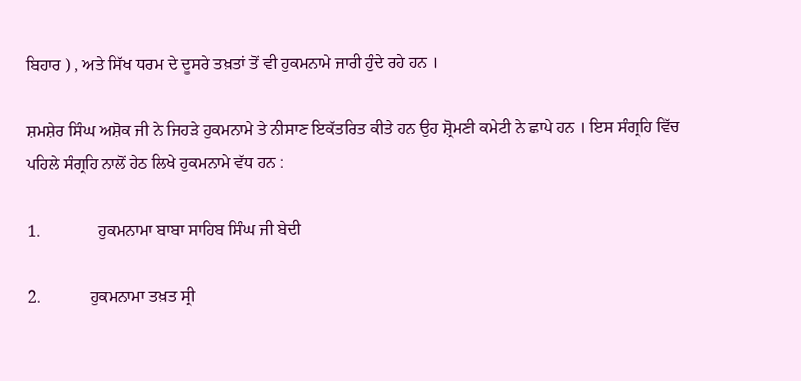ਬਿਹਾਰ ) , ਅਤੇ ਸਿੱਖ ਧਰਮ ਦੇ ਦੂਸਰੇ ਤਖ਼ਤਾਂ ਤੋਂ ਵੀ ਹੁਕਮਨਾਮੇ ਜਾਰੀ ਹੁੰਦੇ ਰਹੇ ਹਨ ।

ਸ਼ਮਸ਼ੇਰ ਸਿੰਘ ਅਸ਼ੋਕ ਜੀ ਨੇ ਜਿਹੜੇ ਹੁਕਮਨਾਮੇ ਤੇ ਨੀਸਾਣ ਇਕੱਤਰਿਤ ਕੀਤੇ ਹਨ ਉਹ ਸ਼੍ਰੋਮਣੀ ਕਮੇਟੀ ਨੇ ਛਾਪੇ ਹਨ । ਇਸ ਸੰਗ੍ਰਹਿ ਵਿੱਚ ਪਹਿਲੇ ਸੰਗ੍ਰਹਿ ਨਾਲੋਂ ਹੇਠ ਲਿਖੇ ਹੁਕਮਨਾਮੇ ਵੱਧ ਹਨ :

1.              ਹੁਕਮਨਾਮਾ ਬਾਬਾ ਸਾਹਿਬ ਸਿੰਘ ਜੀ ਬੇਦੀ

2.            ਹੁਕਮਨਾਮਾ ਤਖ਼ਤ ਸ੍ਰੀ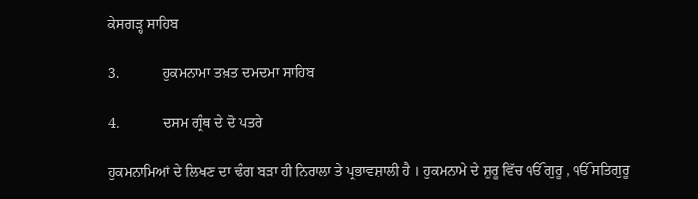ਕੇਸਗੜ੍ਹ ਸਾਹਿਬ

3.            ਹੁਕਮਨਾਮਾ ਤਖ਼ਤ ਦਮਦਮਾ ਸਾਹਿਬ

4.            ਦਸਮ ਗ੍ਰੰਥ ਦੇ ਦੋ ਪਤਰੇ

ਹੁਕਮਨਾਮਿਆਂ ਦੇ ਲਿਖਣ ਦਾ ਢੰਗ ਬੜਾ ਹੀ ਨਿਰਾਲਾ ਤੇ ਪ੍ਰਭਾਵਸ਼ਾਲੀ ਹੈ । ਹੁਕਮਨਾਮੇ ਦੇ ਸ਼ੁਰੂ ਵਿੱਚ ੴ ਗੁਰੂ , ੴ ਸਤਿਗੁਰੂ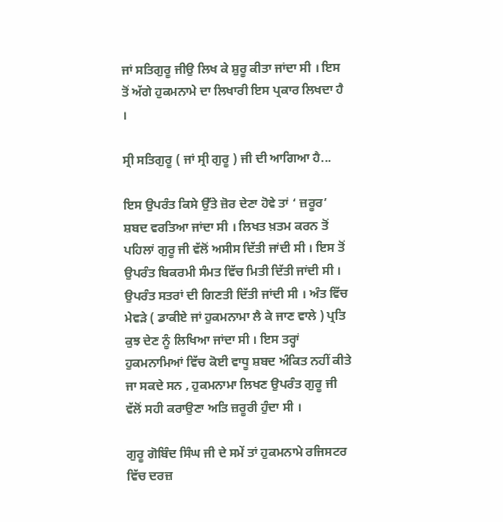ਜਾਂ ਸਤਿਗੁਰੂ ਜੀਉ ਲਿਖ ਕੇ ਸ਼ੁਰੂ ਕੀਤਾ ਜਾਂਦਾ ਸੀ । ਇਸ ਤੋਂ ਅੱਗੇ ਹੁਕਮਨਾਮੇ ਦਾ ਲਿਖਾਰੀ ਇਸ ਪ੍ਰਕਾਰ ਲਿਖਦਾ ਹੈ ।

ਸ੍ਰੀ ਸਤਿਗੁਰੂ ( ਜਾਂ ਸ੍ਰੀ ਗੁਰੂ ) ਜੀ ਦੀ ਆਗਿਆ ਹੈ...

ਇਸ ਉਪਰੰਤ ਕਿਸੇ ਉੱਤੇ ਜ਼ੋਰ ਦੇਣਾ ਹੋਵੇ ਤਾਂ ‘ ਜ਼ਰੂਰ’ ਸ਼ਬਦ ਵਰਤਿਆ ਜਾਂਦਾ ਸੀ । ਲਿਖਤ ਖ਼ਤਮ ਕਰਨ ਤੋਂ ਪਹਿਲਾਂ ਗੁਰੂ ਜੀ ਵੱਲੋਂ ਅਸੀਸ ਦਿੱਤੀ ਜਾਂਦੀ ਸੀ । ਇਸ ਤੋਂ ਉਪਰੰਤ ਬਿਕਰਮੀ ਸੰਮਤ ਵਿੱਚ ਮਿਤੀ ਦਿੱਤੀ ਜਾਂਦੀ ਸੀ । ਉਪਰੰਤ ਸਤਰਾਂ ਦੀ ਗਿਣਤੀ ਦਿੱਤੀ ਜਾਂਦੀ ਸੀ । ਅੰਤ ਵਿੱਚ ਮੇਵੜੇ ( ਡਾਕੀਏ ਜਾਂ ਹੁਕਮਨਾਮਾ ਲੈ ਕੇ ਜਾਣ ਵਾਲੇ ) ਪ੍ਰਤਿ ਕੁਝ ਦੇਣ ਨੂੰ ਲਿਖਿਆ ਜਾਂਦਾ ਸੀ । ਇਸ ਤਰ੍ਹਾਂ ਹੁਕਮਨਾਮਿਆਂ ਵਿੱਚ ਕੋਈ ਵਾਧੂ ਸ਼ਬਦ ਅੰਕਿਤ ਨਹੀਂ ਕੀਤੇ ਜਾ ਸਕਦੇ ਸਨ , ਹੁਕਮਨਾਮਾ ਲਿਖਣ ਉਪਰੰਤ ਗੁਰੂ ਜੀ ਵੱਲੋਂ ਸਹੀ ਕਰਾਉਣਾ ਅਤਿ ਜ਼ਰੂਰੀ ਹੁੰਦਾ ਸੀ ।

ਗੁਰੂ ਗੋਬਿੰਦ ਸਿੰਘ ਜੀ ਦੇ ਸਮੇਂ ਤਾਂ ਹੁਕਮਨਾਮੇ ਰਜਿਸਟਰ ਵਿੱਚ ਦਰਜ਼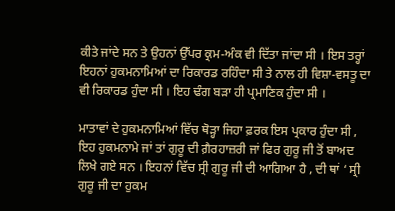ਕੀਤੇ ਜਾਂਦੇ ਸਨ ਤੇ ਉਹਨਾਂ ਉੱਪਰ ਕ੍ਰਮ-ਅੰਕ ਵੀ ਦਿੱਤਾ ਜਾਂਦਾ ਸੀ । ਇਸ ਤਰ੍ਹਾਂ ਇਹਨਾਂ ਹੁਕਮਨਾਮਿਆਂ ਦਾ ਰਿਕਾਰਡ ਰਹਿੰਦਾ ਸੀ ਤੇ ਨਾਲ ਹੀ ਵਿਸ਼ਾ-ਵਸਤੂ ਦਾ ਵੀ ਰਿਕਾਰਡ ਹੁੰਦਾ ਸੀ । ਇਹ ਢੰਗ ਬੜਾ ਹੀ ਪ੍ਰਮਾਣਿਕ ਹੁੰਦਾ ਸੀ ।

ਮਾਤਾਵਾਂ ਦੇ ਹੁਕਮਨਾਮਿਆਂ ਵਿੱਚ ਥੋੜ੍ਹਾ ਜਿਹਾ ਫ਼ਰਕ ਇਸ ਪ੍ਰਕਾਰ ਹੁੰਦਾ ਸੀ , ਇਹ ਹੁਕਮਨਾਮੇ ਜਾਂ ਤਾਂ ਗੁਰੂ ਦੀ ਗ਼ੈਰਹਾਜ਼ਰੀ ਜਾਂ ਫਿਰ ਗੁਰੂ ਜੀ ਤੋਂ ਬਾਅਦ ਲਿਖੇ ਗਏ ਸਨ । ਇਹਨਾਂ ਵਿੱਚ ਸ੍ਰੀ ਗੁਰੂ ਜੀ ਦੀ ਆਗਿਆ ਹੈ , ਦੀ ਥਾਂ ‘ ਸ੍ਰੀ ਗੁਰੂ ਜੀ ਦਾ ਹੁਕਮ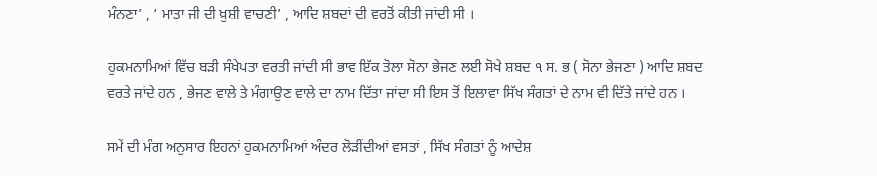ਮੰਨਣਾ’ , ‘ ਮਾਤਾ ਜੀ ਦੀ ਖ਼ੁਸ਼ੀ ਵਾਚਣੀ’ , ਆਦਿ ਸ਼ਬਦਾਂ ਦੀ ਵਰਤੋਂ ਕੀਤੀ ਜਾਂਦੀ ਸੀ ।

ਹੁਕਮਨਾਮਿਆਂ ਵਿੱਚ ਬੜੀ ਸੰਖੇਪਤਾ ਵਰਤੀ ਜਾਂਦੀ ਸੀ ਭਾਵ ਇੱਕ ਤੋਲਾ ਸੋਨਾ ਭੇਜਣ ਲਈ ਸੋਖੇ ਸ਼ਬਦ ੧ ਸ. ਭ ( ਸੋਨਾ ਭੇਜਣਾ ) ਆਦਿ ਸ਼ਬਦ ਵਰਤੇ ਜਾਂਦੇ ਹਨ , ਭੇਜਣ ਵਾਲੇ ਤੇ ਮੰਗਾਉਣ ਵਾਲੇ ਦਾ ਨਾਮ ਦਿੱਤਾ ਜਾਂਦਾ ਸੀ ਇਸ ਤੋਂ ਇਲਾਵਾ ਸਿੱਖ ਸੰਗਤਾਂ ਦੇ ਨਾਮ ਵੀ ਦਿੱਤੇ ਜਾਂਦੇ ਹਨ ।

ਸਮੇਂ ਦੀ ਮੰਗ ਅਨੁਸਾਰ ਇਹਨਾਂ ਹੁਕਮਨਾਮਿਆਂ ਅੰਦਰ ਲੋੜੀਂਦੀਆਂ ਵਸਤਾਂ , ਸਿੱਖ ਸੰਗਤਾਂ ਨੂੰ ਆਦੇਸ਼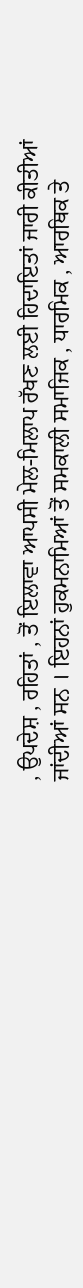, ਉਪਦੇਸ਼ , ਰਹਿਤਾਂ , ਤੋਂ ਇਲਾਵਾ ਆਪਸੀ ਮੇਲ-ਮਿਲਾਪ ਰੱਖਣ ਲਈ ਹਿਦਾਇਤਾਂ ਜਾਰੀ ਕੀਤੀਆਂ ਜਾਂਦੀਆਂ ਸਨ । ਇਹਨਾਂ ਹੁਕਮਨਾਮਿਆਂ ਤੋਂ ਸਮਕਾਲੀ ਸਮਾਜਿਕ , ਧਾਰਮਿਕ , ਆਰਥਿਕ ਤੇ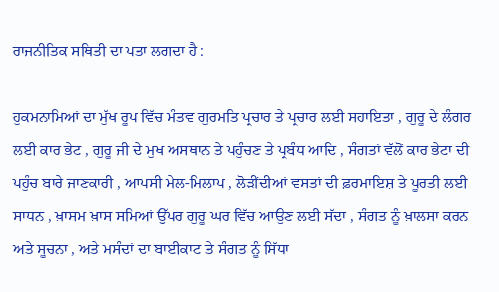ਰਾਜਨੀਤਿਕ ਸਥਿਤੀ ਦਾ ਪਤਾ ਲਗਦਾ ਹੈ :

ਹੁਕਮਨਾਮਿਆਂ ਦਾ ਮੁੱਖ ਰੂਪ ਵਿੱਚ ਮੰਤਵ ਗੁਰਮਤਿ ਪ੍ਰਚਾਰ ਤੇ ਪ੍ਰਚਾਰ ਲਈ ਸਹਾਇਤਾ , ਗੁਰੂ ਦੇ ਲੰਗਰ ਲਈ ਕਾਰ ਭੇਟ , ਗੁਰੂ ਜੀ ਦੇ ਮੁਖ ਅਸਥਾਨ ਤੇ ਪਹੁੰਚਣ ਤੇ ਪ੍ਰਬੰਧ ਆਦਿ , ਸੰਗਤਾਂ ਵੱਲੋਂ ਕਾਰ ਭੇਟਾ ਦੀ ਪਹੁੰਚ ਬਾਰੇ ਜਾਣਕਾਰੀ , ਆਪਸੀ ਮੇਲ-ਮਿਲਾਪ , ਲੋੜੀਂਦੀਆਂ ਵਸਤਾਂ ਦੀ ਫ਼ਰਮਾਇਸ਼ ਤੇ ਪੂਰਤੀ ਲਈ ਸਾਧਨ , ਖ਼ਾਸਮ ਖ਼ਾਸ ਸਮਿਆਂ ਉੱਪਰ ਗੁਰੂ ਘਰ ਵਿੱਚ ਆਉਣ ਲਈ ਸੱਦਾ , ਸੰਗਤ ਨੂੰ ਖ਼ਾਲਸਾ ਕਰਨ ਅਤੇ ਸੂਚਨਾ , ਅਤੇ ਮਸੰਦਾਂ ਦਾ ਬਾਈਕਾਟ ਤੇ ਸੰਗਤ ਨੂੰ ਸਿੱਧਾ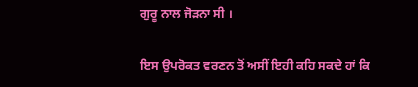ਗੁਰੂ ਨਾਲ ਜੋੜਨਾ ਸੀ ।

ਇਸ ਉਪਰੋਕਤ ਵਰਣਨ ਤੋਂ ਅਸੀਂ ਇਹੀ ਕਹਿ ਸਕਦੇ ਹਾਂ ਕਿ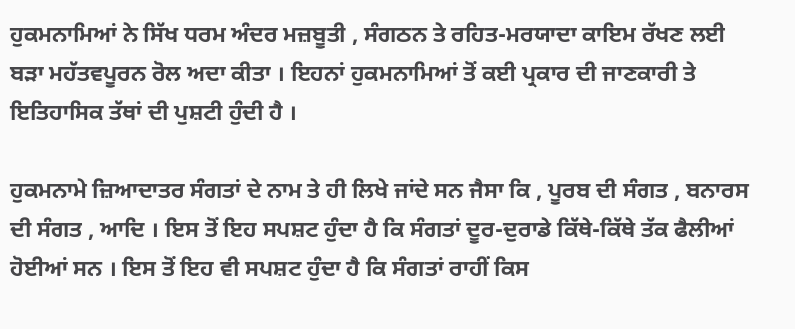ਹੁਕਮਨਾਮਿਆਂ ਨੇ ਸਿੱਖ ਧਰਮ ਅੰਦਰ ਮਜ਼ਬੂਤੀ , ਸੰਗਠਨ ਤੇ ਰਹਿਤ-ਮਰਯਾਦਾ ਕਾਇਮ ਰੱਖਣ ਲਈ ਬੜਾ ਮਹੱਤਵਪੂਰਨ ਰੋਲ ਅਦਾ ਕੀਤਾ । ਇਹਨਾਂ ਹੁਕਮਨਾਮਿਆਂ ਤੋਂ ਕਈ ਪ੍ਰਕਾਰ ਦੀ ਜਾਣਕਾਰੀ ਤੇ ਇਤਿਹਾਸਿਕ ਤੱਥਾਂ ਦੀ ਪੁਸ਼ਟੀ ਹੁੰਦੀ ਹੈ ।

ਹੁਕਮਨਾਮੇ ਜ਼ਿਆਦਾਤਰ ਸੰਗਤਾਂ ਦੇ ਨਾਮ ਤੇ ਹੀ ਲਿਖੇ ਜਾਂਦੇ ਸਨ ਜੈਸਾ ਕਿ , ਪੂਰਬ ਦੀ ਸੰਗਤ , ਬਨਾਰਸ ਦੀ ਸੰਗਤ , ਆਦਿ । ਇਸ ਤੋਂ ਇਹ ਸਪਸ਼ਟ ਹੁੰਦਾ ਹੈ ਕਿ ਸੰਗਤਾਂ ਦੂਰ-ਦੁਰਾਡੇ ਕਿੱਥੇ-ਕਿੱਥੇ ਤੱਕ ਫੈਲੀਆਂ ਹੋਈਆਂ ਸਨ । ਇਸ ਤੋਂ ਇਹ ਵੀ ਸਪਸ਼ਟ ਹੁੰਦਾ ਹੈ ਕਿ ਸੰਗਤਾਂ ਰਾਹੀਂ ਕਿਸ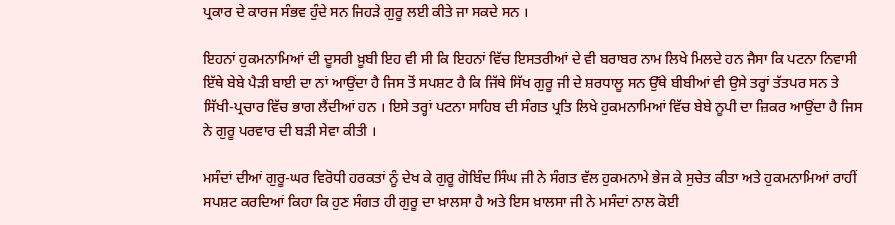ਪ੍ਰਕਾਰ ਦੇ ਕਾਰਜ ਸੰਭਵ ਹੁੰਦੇ ਸਨ ਜਿਹੜੇ ਗੁਰੂ ਲਈ ਕੀਤੇ ਜਾ ਸਕਦੇ ਸਨ ।

ਇਹਨਾਂ ਹੁਕਮਨਾਮਿਆਂ ਦੀ ਦੂਸਰੀ ਖ਼ੂਬੀ ਇਹ ਵੀ ਸੀ ਕਿ ਇਹਨਾਂ ਵਿੱਚ ਇਸਤਰੀਆਂ ਦੇ ਵੀ ਬਰਾਬਰ ਨਾਮ ਲਿਖੇ ਮਿਲਦੇ ਹਨ ਜੈਸਾ ਕਿ ਪਟਨਾ ਨਿਵਾਸੀ ਇੱਥੇ ਬੇਬੇ ਪੈੜੀ ਬਾਈ ਦਾ ਨਾਂ ਆਉਂਦਾ ਹੈ ਜਿਸ ਤੋਂ ਸਪਸ਼ਟ ਹੈ ਕਿ ਜਿੱਥੇ ਸਿੱਖ ਗੁਰੂ ਜੀ ਦੇ ਸ਼ਰਧਾਲੂ ਸਨ ਉੱਥੇ ਬੀਬੀਆਂ ਵੀ ਉਸੇ ਤਰ੍ਹਾਂ ਤੱਤਪਰ ਸਨ ਤੇ ਸਿੱਖੀ-ਪ੍ਰਚਾਰ ਵਿੱਚ ਭਾਗ ਲੈਂਦੀਆਂ ਹਨ । ਇਸੇ ਤਰ੍ਹਾਂ ਪਟਨਾ ਸਾਹਿਬ ਦੀ ਸੰਗਤ ਪ੍ਰਤਿ ਲਿਖੇ ਹੁਕਮਨਾਮਿਆਂ ਵਿੱਚ ਬੇਬੇ ਨੂਪੀ ਦਾ ਜ਼ਿਕਰ ਆਉਂਦਾ ਹੈ ਜਿਸ ਨੇ ਗੁਰੂ ਪਰਵਾਰ ਦੀ ਬੜੀ ਸੇਵਾ ਕੀਤੀ ।

ਮਸੰਦਾਂ ਦੀਆਂ ਗੁਰੂ-ਘਰ ਵਿਰੋਧੀ ਹਰਕਤਾਂ ਨੂੰ ਦੇਖ ਕੇ ਗੁਰੂ ਗੋਬਿੰਦ ਸਿੰਘ ਜੀ ਨੇ ਸੰਗਤ ਵੱਲ ਹੁਕਮਨਾਮੇ ਭੇਜ ਕੇ ਸੁਚੇਤ ਕੀਤਾ ਅਤੇ ਹੁਕਮਨਾਮਿਆਂ ਰਾਹੀਂ ਸਪਸ਼ਟ ਕਰਦਿਆਂ ਕਿਹਾ ਕਿ ਹੁਣ ਸੰਗਤ ਹੀ ਗੁਰੂ ਦਾ ਖ਼ਾਲਸਾ ਹੈ ਅਤੇ ਇਸ ਖ਼ਾਲਸਾ ਜੀ ਨੇ ਮਸੰਦਾਂ ਨਾਲ ਕੋਈ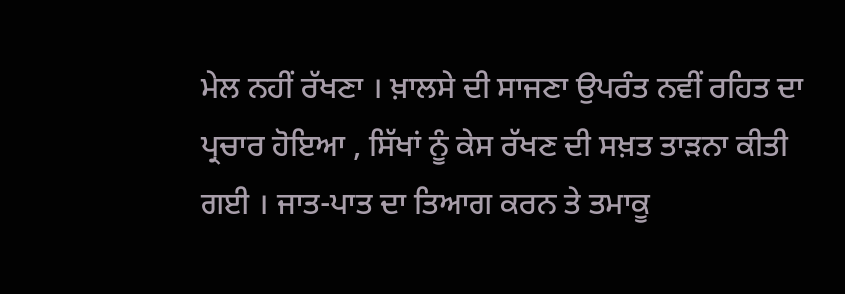ਮੇਲ ਨਹੀਂ ਰੱਖਣਾ । ਖ਼ਾਲਸੇ ਦੀ ਸਾਜਣਾ ਉਪਰੰਤ ਨਵੀਂ ਰਹਿਤ ਦਾ ਪ੍ਰਚਾਰ ਹੋਇਆ , ਸਿੱਖਾਂ ਨੂੰ ਕੇਸ ਰੱਖਣ ਦੀ ਸਖ਼ਤ ਤਾੜਨਾ ਕੀਤੀ ਗਈ । ਜਾਤ-ਪਾਤ ਦਾ ਤਿਆਗ ਕਰਨ ਤੇ ਤਮਾਕੂ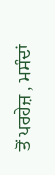ਤੋਂ ਪਰਹੇਜ਼ , ਮਸੰਦਾਂ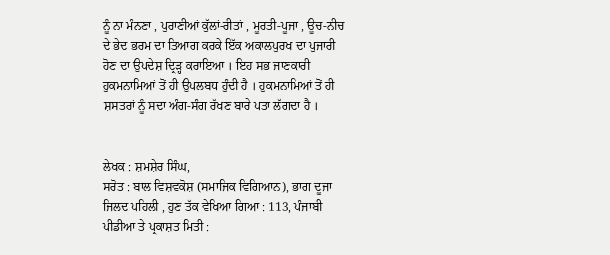ਨੂੰ ਨਾ ਮੰਨਣਾ , ਪੁਰਾਣੀਆਂ ਕੁੱਲਾਂ-ਰੀਤਾਂ , ਮੂਰਤੀ-ਪੂਜਾ , ਊਚ-ਨੀਚ ਦੇ ਭੇਦ ਭਰਮ ਦਾ ਤਿਆਗ ਕਰਕੇ ਇੱਕ ਅਕਾਲਪੁਰਖ ਦਾ ਪੁਜਾਰੀ ਹੋਣ ਦਾ ਉਪਦੇਸ਼ ਦ੍ਰਿੜ੍ਹ ਕਰਾਇਆ । ਇਹ ਸਭ ਜਾਣਕਾਰੀ ਹੁਕਮਨਾਮਿਆਂ ਤੋਂ ਹੀ ਉਪਲਬਧ ਹੁੰਦੀ ਹੈ । ਹੁਕਮਨਾਮਿਆਂ ਤੋਂ ਹੀ ਸ਼ਸਤਰਾਂ ਨੂੰ ਸਦਾ ਅੰਗ-ਸੰਗ ਰੱਖਣ ਬਾਰੇ ਪਤਾ ਲੱਗਦਾ ਹੈ ।


ਲੇਖਕ : ਸ਼ਮਸ਼ੇਰ ਸਿੰਘ,
ਸਰੋਤ : ਬਾਲ ਵਿਸ਼ਵਕੋਸ਼ (ਸਮਾਜਿਕ ਵਿਗਿਆਨ), ਭਾਗ ਦੂਜਾ ਜਿਲਦ ਪਹਿਲੀ , ਹੁਣ ਤੱਕ ਵੇਖਿਆ ਗਿਆ : 113, ਪੰਜਾਬੀ ਪੀਡੀਆ ਤੇ ਪ੍ਰਕਾਸ਼ਤ ਮਿਤੀ :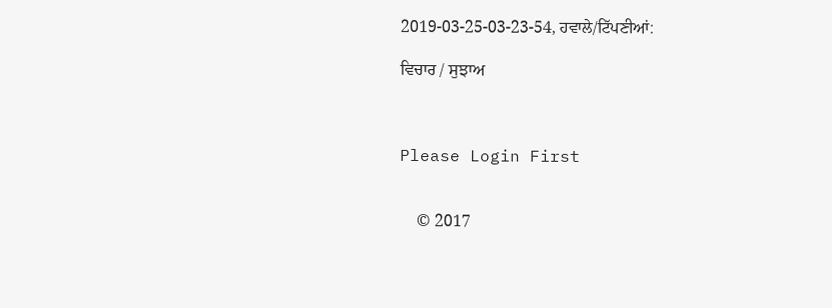2019-03-25-03-23-54, ਹਵਾਲੇ/ਟਿੱਪਣੀਆਂ:

ਵਿਚਾਰ / ਸੁਝਾਅ



Please Login First


    © 2017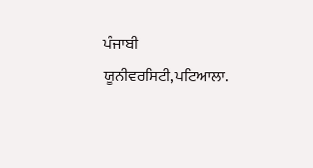ਪੰਜਾਬੀ ਯੂਨੀਵਰਸਿਟੀ,ਪਟਿਆਲਾ.